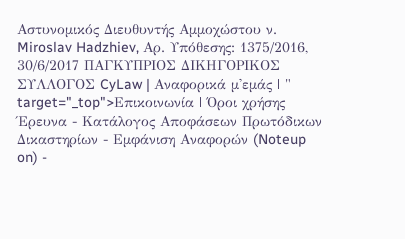Αστυνομικός Διευθυντής Αμμοχώστου ν. Miroslav Hadzhiev, Αρ. Υπόθεσης: 1375/2016, 30/6/2017 ΠΑΓΚΥΠΡΙΟΣ ΔΙΚΗΓΟΡΙΚΟΣ ΣΥΛΛΟΓΟΣ CyLaw | Αναφορικά μ'εμάς | " target="_top">Επικοινωνία | Όροι χρήσης Έρευνα - Κατάλογος Αποφάσεων Πρωτόδικων Δικαστηρίων - Εμφάνιση Αναφορών (Noteup on) -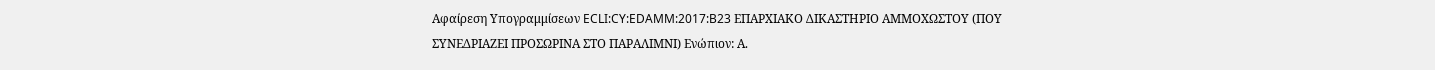Αφαίρεση Υπογραμμίσεων ECLI:CY:EDAMM:2017:B23 ΕΠΑΡΧΙΑΚΟ ΔΙΚΑΣΤΗΡΙΟ ΑΜΜΟΧΩΣΤΟΥ (ΠΟΥ ΣΥΝΕΔΡΙΑΖΕΙ ΠΡΟΣΩΡΙΝΑ ΣΤΟ ΠΑΡΑΛΙΜΝΙ) Ενώπιον: Α.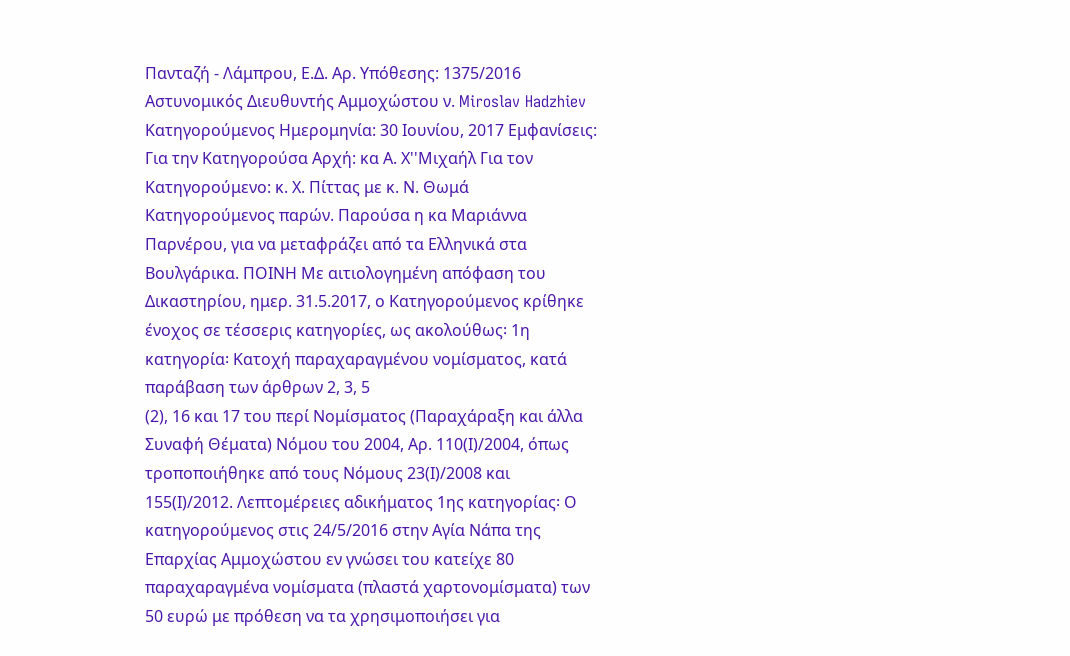Πανταζή - Λάμπρου, Ε.Δ. Αρ. Υπόθεσης: 1375/2016 Αστυνομικός Διευθυντής Αμμοχώστου ν. Miroslav Hadzhiev Κατηγορούμενος Ημερομηνία: 30 Ιουνίου, 2017 Εμφανίσεις: Για την Κατηγορούσα Αρχή: κα Α. Χ''Μιχαήλ Για τον Κατηγορούμενο: κ. Χ. Πίττας με κ. Ν. Θωμά Κατηγορούμενος παρών. Παρούσα η κα Μαριάννα Παρνέρου, για να μεταφράζει από τα Ελληνικά στα Βουλγάρικα. ΠΟΙΝΗ Με αιτιολογημένη απόφαση του Δικαστηρίου, ημερ. 31.5.2017, ο Κατηγορούμενος κρίθηκε ένοχος σε τέσσερις κατηγορίες, ως ακολούθως꞉ 1η κατηγορία꞉ Κατοχή παραχαραγμένου νομίσματος, κατά παράβαση των άρθρων 2, 3, 5
(2), 16 και 17 του περί Νομίσματος (Παραχάραξη και άλλα Συναφή Θέματα) Νόμου του 2004, Αρ. 110(Ι)/2004, όπως τροποποιήθηκε από τους Νόμους 23(Ι)/2008 και 155(Ι)/2012. Λεπτομέρειες αδικήματος 1ης κατηγορίας꞉ Ο κατηγορούμενος στις 24/5/2016 στην Αγία Νάπα της Επαρχίας Αμμοχώστου εν γνώσει του κατείχε 80 παραχαραγμένα νομίσματα (πλαστά χαρτονομίσματα) των 50 ευρώ με πρόθεση να τα χρησιμοποιήσει για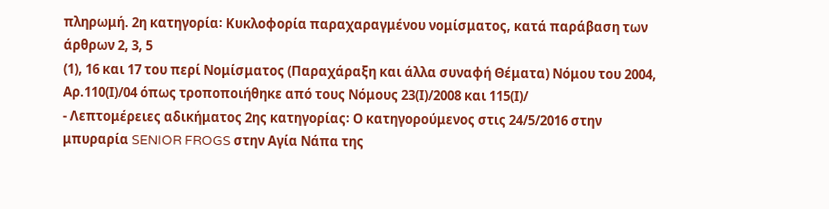πληρωμή. 2η κατηγορία꞉ Κυκλοφορία παραχαραγμένου νομίσματος, κατά παράβαση των άρθρων 2, 3, 5
(1), 16 και 17 του περί Νομίσματος (Παραχάραξη και άλλα συναφή Θέματα) Νόμου του 2004, Αρ.110(Ι)/04 όπως τροποποιήθηκε από τους Νόμους 23(Ι)/2008 και 115(Ι)/
- Λεπτομέρειες αδικήματος 2ης κατηγορίας꞉ Ο κατηγορούμενος στις 24/5/2016 στην μπυραρία SENIOR FROGS στην Αγία Νάπα της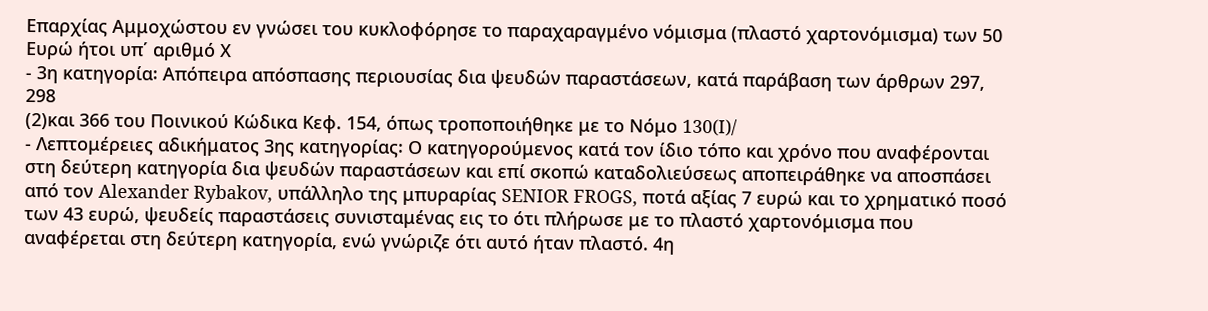Επαρχίας Αμμοχώστου εν γνώσει του κυκλοφόρησε το παραχαραγμένο νόμισμα (πλαστό χαρτονόμισμα) των 50 Ευρώ ήτοι υπ΄ αριθμό Χ
- 3η κατηγορία꞉ Απόπειρα απόσπασης περιουσίας δια ψευδών παραστάσεων, κατά παράβαση των άρθρων 297, 298
(2)και 366 του Ποινικού Κώδικα Κεφ. 154, όπως τροποποιήθηκε με το Νόμο 130(I)/
- Λεπτομέρειες αδικήματος 3ης κατηγορίας꞉ Ο κατηγορούμενος κατά τον ίδιο τόπο και χρόνο που αναφέρονται στη δεύτερη κατηγορία δια ψευδών παραστάσεων και επί σκοπώ καταδολιεύσεως αποπειράθηκε να αποσπάσει από τον Alexander Rybakov, υπάλληλο της μπυραρίας SENIOR FROGS, ποτά αξίας 7 ευρώ και το χρηματικό ποσό των 43 ευρώ, ψευδείς παραστάσεις συνισταμένας εις το ότι πλήρωσε με το πλαστό χαρτονόμισμα που αναφέρεται στη δεύτερη κατηγορία, ενώ γνώριζε ότι αυτό ήταν πλαστό. 4η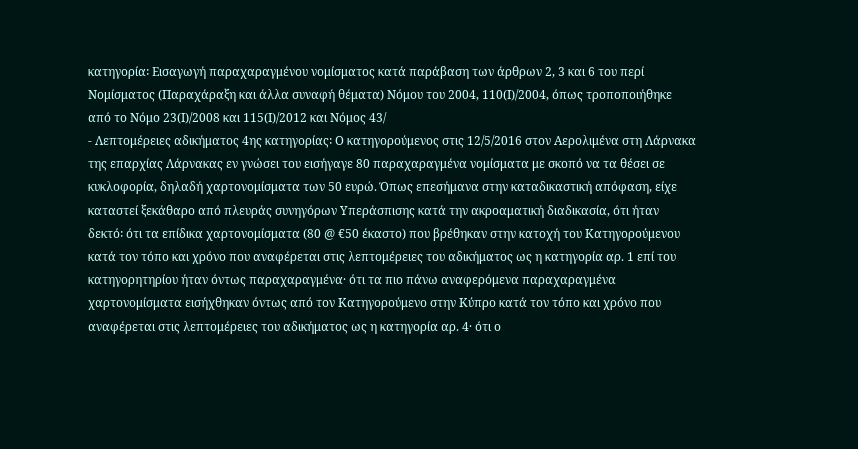κατηγορία꞉ Εισαγωγή παραχαραγμένου νομίσματος κατά παράβαση των άρθρων 2, 3 και 6 του περί Νομίσματος (Παραχάραξη και άλλα συναφή θέματα) Νόμου του 2004, 110(Ι)/2004, όπως τροποποιήθηκε από το Νόμο 23(Ι)/2008 και 115(Ι)/2012 και Νόμος 43/
- Λεπτομέρειες αδικήματος 4ης κατηγορίας꞉ Ο κατηγορούμενος στις 12/5/2016 στον Αερολιμένα στη Λάρνακα της επαρχίας Λάρνακας εν γνώσει του εισήγαγε 80 παραχαραγμένα νομίσματα με σκοπό να τα θέσει σε κυκλοφορία, δηλαδή χαρτονομίσματα των 50 ευρώ. Όπως επεσήμανα στην καταδικαστική απόφαση, είχε καταστεί ξεκάθαρο από πλευράς συνηγόρων Υπεράσπισης κατά την ακροαματική διαδικασία, ότι ήταν δεκτό꞉ ότι τα επίδικα χαρτονομίσματα (80 @ €50 έκαστο) που βρέθηκαν στην κατοχή του Κατηγορούμενου κατά τον τόπο και χρόνο που αναφέρεται στις λεπτομέρειες του αδικήματος ως η κατηγορία αρ. 1 επί του κατηγορητηρίου ήταν όντως παραχαραγμένα· ότι τα πιο πάνω αναφερόμενα παραχαραγμένα χαρτονομίσματα εισήχθηκαν όντως από τον Κατηγορούμενο στην Κύπρο κατά τον τόπο και χρόνο που αναφέρεται στις λεπτομέρειες του αδικήματος ως η κατηγορία αρ. 4· ότι ο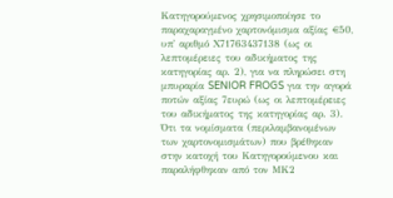Κατηγορούμενος χρησιμοποίησε το παραχαραγμένο χαρτονόμισμα αξίας €50, υπ' αριθμό Χ71763437138 (ως οι λεπτομέρειες του αδικήματος της κατηγορίας αρ. 2), για να πληρώσει στη μπυραρία SENIOR FROGS για την αγορά ποτών αξίας 7ευρώ (ως οι λεπτομέρειες του αδικήματος της κατηγορίας αρ. 3). Ότι τα νομίσματα (περιλαμβανομένων των χαρτονομισμάτων) που βρέθηκαν στην κατοχή του Κατηγορούμενου και παραλήφθηκαν από τον ΜΚ2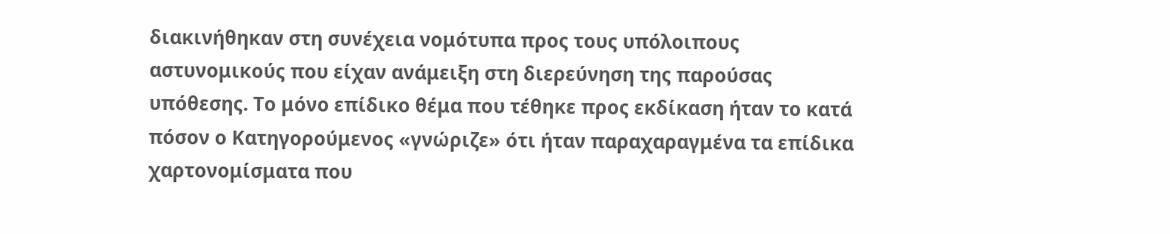διακινήθηκαν στη συνέχεια νομότυπα προς τους υπόλοιπους αστυνομικούς που είχαν ανάμειξη στη διερεύνηση της παρούσας υπόθεσης. Το μόνο επίδικο θέμα που τέθηκε προς εκδίκαση ήταν το κατά πόσον ο Κατηγορούμενος «γνώριζε» ότι ήταν παραχαραγμένα τα επίδικα χαρτονομίσματα που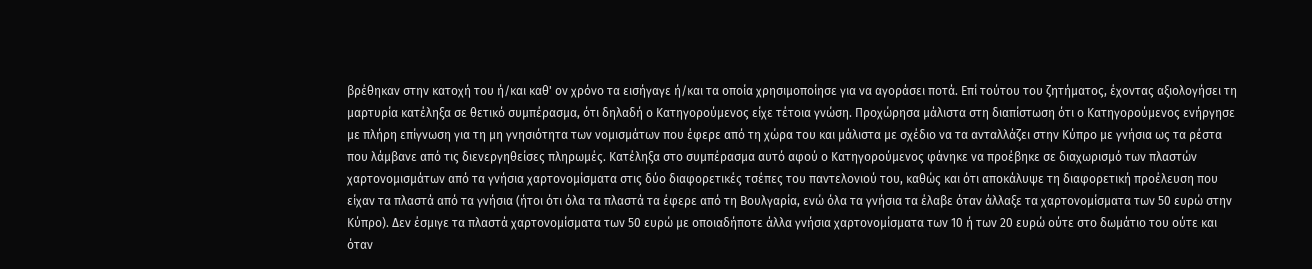βρέθηκαν στην κατοχή του ή/και καθ' ον χρόνο τα εισήγαγε ή/και τα οποία χρησιμοποίησε για να αγοράσει ποτά. Επί τούτου του ζητήματος, έχοντας αξιολογήσει τη μαρτυρία κατέληξα σε θετικό συμπέρασμα, ότι δηλαδή ο Κατηγορούμενος είχε τέτοια γνώση. Προχώρησα μάλιστα στη διαπίστωση ότι ο Κατηγορούμενος ενήργησε με πλήρη επίγνωση για τη μη γνησιότητα των νομισμάτων που έφερε από τη χώρα του και μάλιστα με σχέδιο να τα ανταλλάζει στην Κύπρο με γνήσια ως τα ρέστα που λάμβανε από τις διενεργηθείσες πληρωμές. Κατέληξα στο συμπέρασμα αυτό αφού ο Κατηγορούμενος φάνηκε να προέβηκε σε διαχωρισμό των πλαστών χαρτονομισμάτων από τα γνήσια χαρτονομίσματα στις δύο διαφορετικές τσέπες του παντελονιού του, καθώς και ότι αποκάλυψε τη διαφορετική προέλευση που είχαν τα πλαστά από τα γνήσια (ήτοι ότι όλα τα πλαστά τα έφερε από τη Βουλγαρία, ενώ όλα τα γνήσια τα έλαβε όταν άλλαξε τα χαρτονομίσματα των 50 ευρώ στην Κύπρο). Δεν έσμιγε τα πλαστά χαρτονομίσματα των 50 ευρώ με οποιαδήποτε άλλα γνήσια χαρτονομίσματα των 10 ή των 20 ευρώ ούτε στο δωμάτιο του ούτε και όταν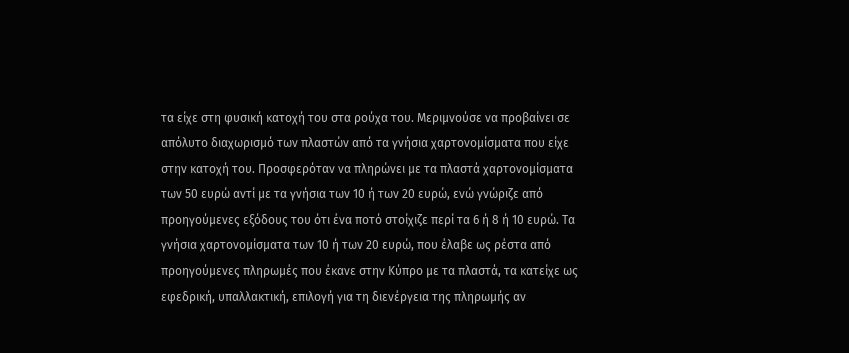τα είχε στη φυσική κατοχή του στα ρούχα του. Μεριμνούσε να προβαίνει σε απόλυτο διαχωρισμό των πλαστών από τα γνήσια χαρτονομίσματα που είχε στην κατοχή του. Προσφερόταν να πληρώνει με τα πλαστά χαρτονομίσματα των 50 ευρώ αντί με τα γνήσια των 10 ή των 20 ευρώ, ενώ γνώριζε από προηγούμενες εξόδους του ότι ένα ποτό στοίχιζε περί τα 6 ή 8 ή 10 ευρώ. Τα γνήσια χαρτονομίσματα των 10 ή των 20 ευρώ, που έλαβε ως ρέστα από προηγούμενες πληρωμές που έκανε στην Κύπρο με τα πλαστά, τα κατείχε ως εφεδρική, υπαλλακτική, επιλογή για τη διενέργεια της πληρωμής αν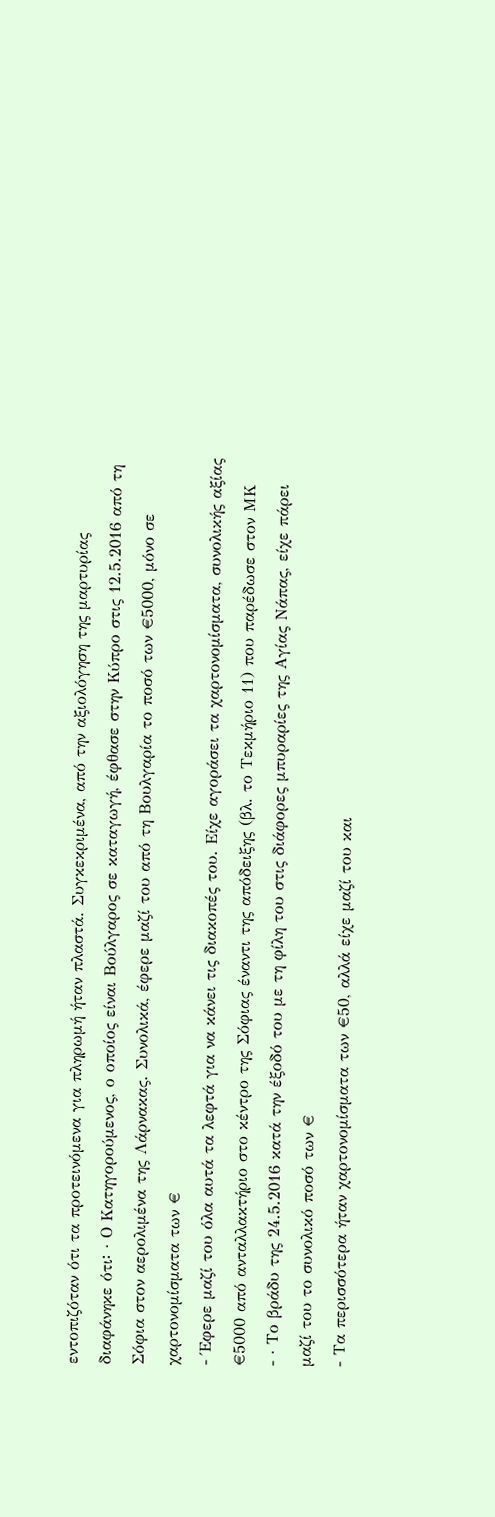εντοπιζόταν ότι τα προτεινόμενα για πληρωμή ήταν πλαστά. Συγκεκριμένα, από την αξιολόγηση της μαρτυρίας διαφάνηκε ότι꞉ · Ο Κατηγορούμενος, ο οποίος είναι Βούλγαρος σε καταγωγή, έφθασε στην Κύπρο στις 12.5.2016 από τη Σόφια στον αερολιμένα της Λάρνακας. Συνολικά, έφερε μαζί του από τη Βουλγαρία το ποσό των €5000, μόνο σε χαρτονομίσματα των €
- Έφερε μαζί του όλα αυτά τα λεφτά για να κάνει τις διακοπές του. Είχε αγοράσει τα χαρτονομίσματα, συνολικής αξίας €5000 από ανταλλακτήριο στο κέντρο της Σόφιας έναντι της απόδειξης (βλ. το Τεκμήριο 11) που παρέδωσε στον ΜΚ
- · Το βράδυ της 24.5.2016 κατά την έξοδό του με τη φίλη του στις διάφορες μπυραρίες της Αγίας Νάπας, είχε πάρει μαζί του το συνολικό ποσό των €
- Τα περισσότερα ήταν χαρτονομίσματα των €50, αλλά είχε μαζί του και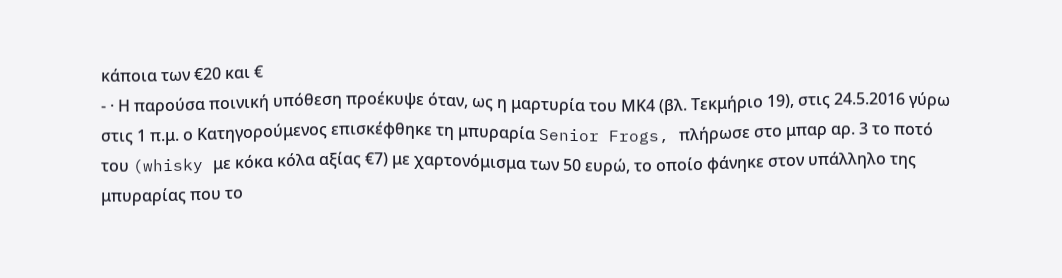κάποια των €20 και €
- · Η παρούσα ποινική υπόθεση προέκυψε όταν, ως η μαρτυρία του ΜΚ4 (βλ. Τεκμήριο 19), στις 24.5.2016 γύρω στις 1 π.μ. ο Κατηγορούμενος επισκέφθηκε τη μπυραρία Senior Frogs, πλήρωσε στο μπαρ αρ. 3 το ποτό του (whisky με κόκα κόλα αξίας €7) με χαρτονόμισμα των 50 ευρώ, το οποίο φάνηκε στον υπάλληλο της μπυραρίας που το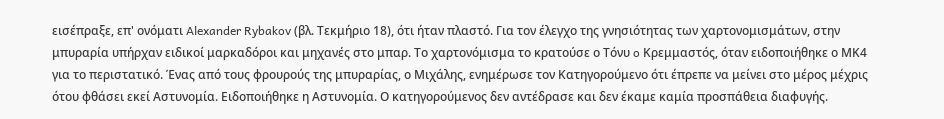εισέπραξε, επ' ονόματι Alexander Rybakov (βλ. Τεκμήριο 18), ότι ήταν πλαστό. Για τον έλεγχο της γνησιότητας των χαρτονομισμάτων, στην μπυραρία υπήρχαν ειδικοί μαρκαδόροι και μηχανές στο μπαρ. Το χαρτονόμισμα το κρατούσε ο Τόνυ o Κρεμμαστός, όταν ειδοποιήθηκε ο ΜΚ4 για το περιστατικό. Ένας από τους φρουρούς της μπυραρίας, ο Μιχάλης, ενημέρωσε τον Κατηγορούμενο ότι έπρεπε να μείνει στο μέρος μέχρις ότου φθάσει εκεί Αστυνομία. Ειδοποιήθηκε η Αστυνομία. Ο κατηγορούμενος δεν αντέδρασε και δεν έκαμε καμία προσπάθεια διαφυγής.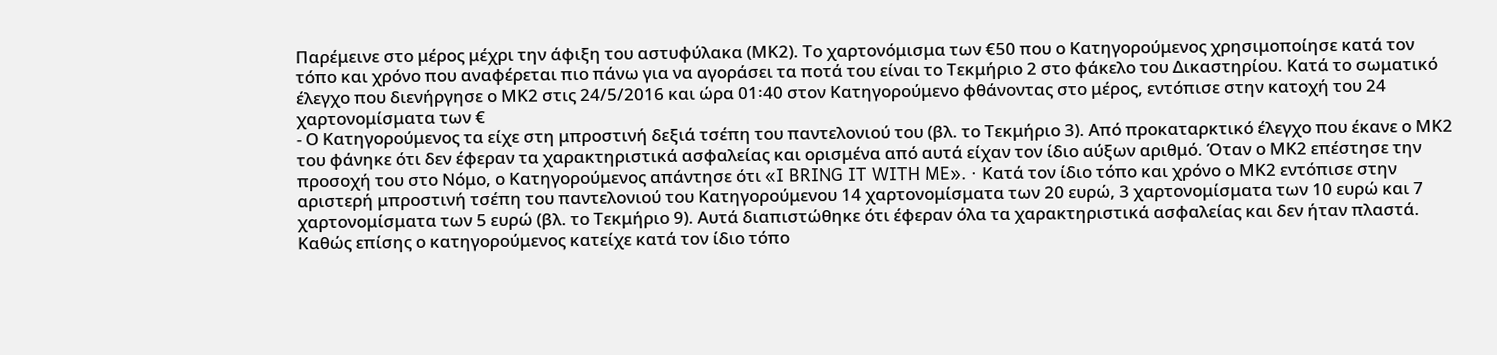Παρέμεινε στο μέρος μέχρι την άφιξη του αστυφύλακα (ΜΚ2). Το χαρτονόμισμα των €50 που ο Κατηγορούμενος χρησιμοποίησε κατά τον τόπο και χρόνο που αναφέρεται πιο πάνω για να αγοράσει τα ποτά του είναι το Τεκμήριο 2 στο φάκελο του Δικαστηρίου. Κατά το σωματικό έλεγχο που διενήργησε ο ΜΚ2 στις 24/5/2016 και ώρα 01꞉40 στον Κατηγορούμενο φθάνοντας στο μέρος, εντόπισε στην κατοχή του 24 χαρτονομίσματα των €
- Ο Κατηγορούμενος τα είχε στη μπροστινή δεξιά τσέπη του παντελονιού του (βλ. το Τεκμήριο 3). Από προκαταρκτικό έλεγχο που έκανε ο ΜΚ2 του φάνηκε ότι δεν έφεραν τα χαρακτηριστικά ασφαλείας και ορισμένα από αυτά είχαν τον ίδιο αύξων αριθμό. Όταν ο ΜΚ2 επέστησε την προσοχή του στο Νόμο, ο Κατηγορούμενος απάντησε ότι «I BRING IT WITH ME». · Κατά τον ίδιο τόπο και χρόνο ο ΜΚ2 εντόπισε στην αριστερή μπροστινή τσέπη του παντελονιού του Κατηγορούμενου 14 χαρτονομίσματα των 20 ευρώ, 3 χαρτονομίσματα των 10 ευρώ και 7 χαρτονομίσματα των 5 ευρώ (βλ. το Τεκμήριο 9). Αυτά διαπιστώθηκε ότι έφεραν όλα τα χαρακτηριστικά ασφαλείας και δεν ήταν πλαστά. Καθώς επίσης ο κατηγορούμενος κατείχε κατά τον ίδιο τόπο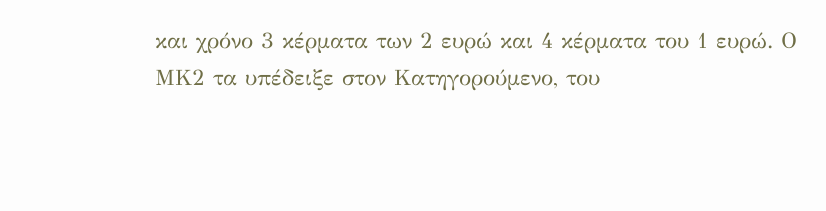και χρόνο 3 κέρματα των 2 ευρώ και 4 κέρματα του 1 ευρώ. Ο ΜΚ2 τα υπέδειξε στον Κατηγορούμενο, του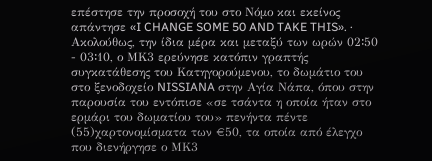επέστησε την προσοχή του στο Νόμο και εκείνος απάντησε «I CHANGE SOME 50 AND TAKE THIS». · Ακολούθως, την ίδια μέρα και μεταξύ των ωρών 02꞉50 - 03꞉10, ο ΜΚ3 ερεύνησε κατόπιν γραπτής συγκατάθεσης του Κατηγορούμενου, το δωμάτιο του στο ξενοδοχείο NISSIANA στην Αγία Νάπα, όπου στην παρουσία του εντόπισε «σε τσάντα η οποία ήταν στο ερμάρι του δωματίου του» πενήντα πέντε
(55)χαρτονομίσματα των €50, τα οποία από έλεγχο που διενήργησε ο ΜΚ3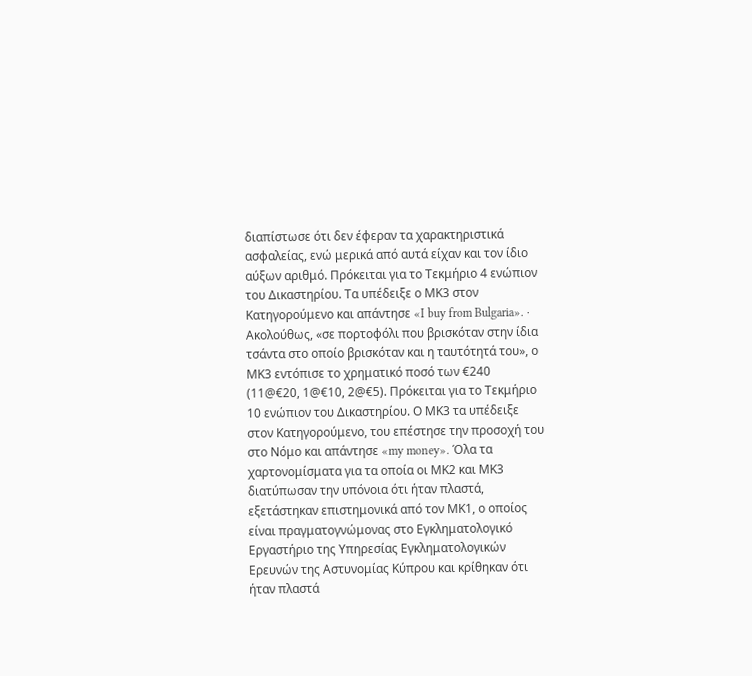διαπίστωσε ότι δεν έφεραν τα χαρακτηριστικά ασφαλείας, ενώ μερικά από αυτά είχαν και τον ίδιο αύξων αριθμό. Πρόκειται για το Τεκμήριο 4 ενώπιον του Δικαστηρίου. Τα υπέδειξε ο ΜΚ3 στον Κατηγορούμενο και απάντησε «I buy from Bulgaria». · Ακολούθως, «σε πορτοφόλι που βρισκόταν στην ίδια τσάντα στο οποίο βρισκόταν και η ταυτότητά του», ο ΜΚ3 εντόπισε το χρηματικό ποσό των €240 (11@€20, 1@€10, 2@€5). Πρόκειται για το Τεκμήριο 10 ενώπιον του Δικαστηρίου. Ο ΜΚ3 τα υπέδειξε στον Κατηγορούμενο, του επέστησε την προσοχή του στο Νόμο και απάντησε «my money». Όλα τα χαρτονομίσματα για τα οποία οι ΜΚ2 και ΜΚ3 διατύπωσαν την υπόνοια ότι ήταν πλαστά, εξετάστηκαν επιστημονικά από τον ΜΚ1, ο οποίος είναι πραγματογνώμονας στο Εγκληματολογικό Εργαστήριο της Υπηρεσίας Εγκληματολογικών Ερευνών της Αστυνομίας Κύπρου και κρίθηκαν ότι ήταν πλαστά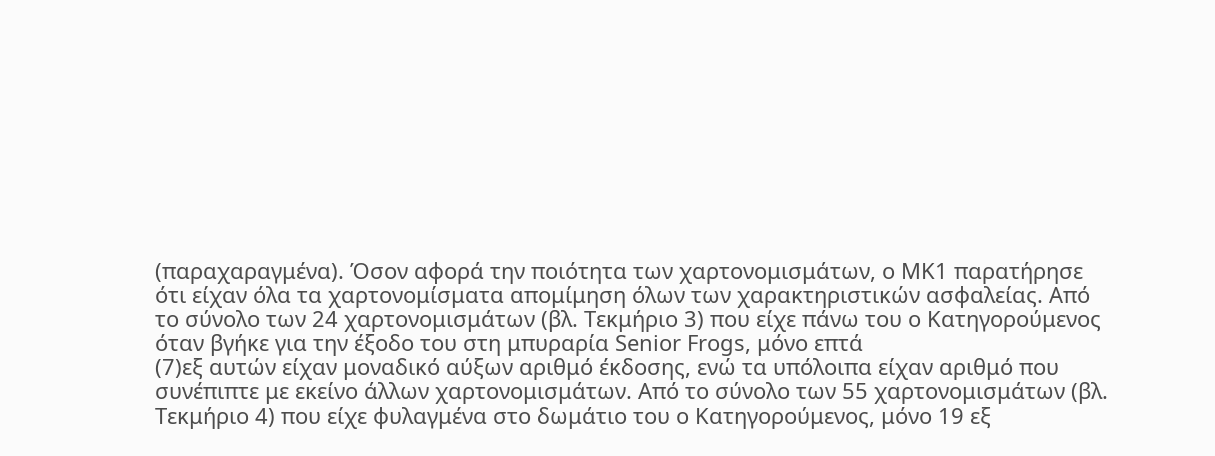(παραχαραγμένα). Όσον αφορά την ποιότητα των χαρτονομισμάτων, ο ΜΚ1 παρατήρησε ότι είχαν όλα τα χαρτονομίσματα απομίμηση όλων των χαρακτηριστικών ασφαλείας. Από το σύνολο των 24 χαρτονομισμάτων (βλ. Τεκμήριο 3) που είχε πάνω του ο Κατηγορούμενος όταν βγήκε για την έξοδο του στη μπυραρία Senior Frogs, μόνο επτά
(7)εξ αυτών είχαν μοναδικό αύξων αριθμό έκδοσης, ενώ τα υπόλοιπα είχαν αριθμό που συνέπιπτε με εκείνο άλλων χαρτονομισμάτων. Από το σύνολο των 55 χαρτονομισμάτων (βλ. Τεκμήριο 4) που είχε φυλαγμένα στο δωμάτιο του ο Κατηγορούμενος, μόνο 19 εξ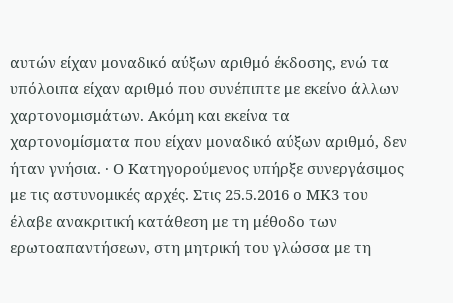αυτών είχαν μοναδικό αύξων αριθμό έκδοσης, ενώ τα υπόλοιπα είχαν αριθμό που συνέπιπτε με εκείνο άλλων χαρτονομισμάτων. Ακόμη και εκείνα τα χαρτονομίσματα που είχαν μοναδικό αύξων αριθμό, δεν ήταν γνήσια. · Ο Κατηγορούμενος υπήρξε συνεργάσιμος με τις αστυνομικές αρχές. Στις 25.5.2016 ο ΜΚ3 του έλαβε ανακριτική κατάθεση με τη μέθοδο των ερωτοαπαντήσεων, στη μητρική του γλώσσα με τη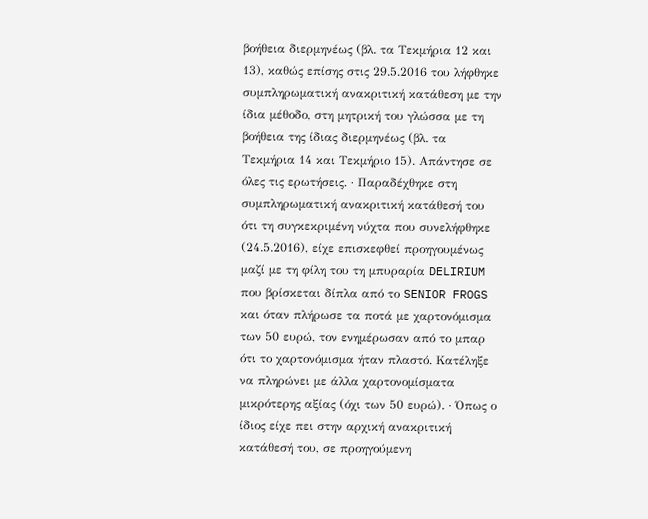βοήθεια διερμηνέως (βλ. τα Τεκμήρια 12 και 13), καθώς επίσης στις 29.5.2016 του λήφθηκε συμπληρωματική ανακριτική κατάθεση με την ίδια μέθοδο, στη μητρική του γλώσσα με τη βοήθεια της ίδιας διερμηνέως (βλ. τα Τεκμήρια 14 και Τεκμήριο 15). Απάντησε σε όλες τις ερωτήσεις. · Παραδέχθηκε στη συμπληρωματική ανακριτική κατάθεσή του ότι τη συγκεκριμένη νύχτα που συνελήφθηκε (24.5.2016), είχε επισκεφθεί προηγουμένως μαζί με τη φίλη του τη μπυραρία DELIRIUM που βρίσκεται δίπλα από το SENIOR FROGS και όταν πλήρωσε τα ποτά με χαρτονόμισμα των 50 ευρώ, τον ενημέρωσαν από το μπαρ ότι το χαρτονόμισμα ήταν πλαστό. Κατέληξε να πληρώνει με άλλα χαρτονομίσματα μικρότερης αξίας (όχι των 50 ευρώ). · Όπως ο ίδιος είχε πει στην αρχική ανακριτική κατάθεσή του, σε προηγούμενη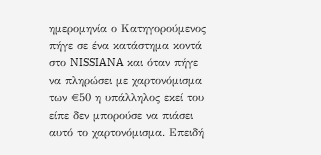ημερομηνία ο Κατηγορούμενος πήγε σε ένα κατάστημα κοντά στο NISSIANA και όταν πήγε να πληρώσει με χαρτονόμισμα των €50 η υπάλληλος εκεί του είπε δεν μπορούσε να πιάσει αυτό το χαρτονόμισμα. Επειδή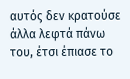αυτός δεν κρατούσε άλλα λεφτά πάνω του, έτσι έπιασε το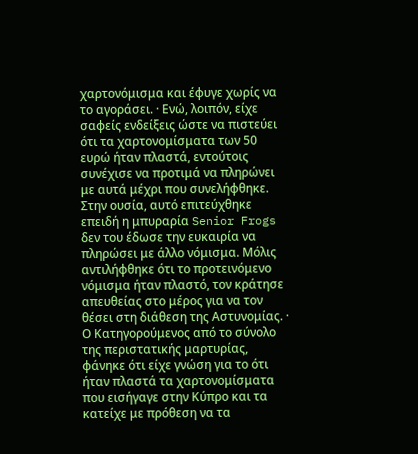χαρτονόμισμα και έφυγε χωρίς να το αγοράσει. · Ενώ, λοιπόν, είχε σαφείς ενδείξεις ώστε να πιστεύει ότι τα χαρτονομίσματα των 50 ευρώ ήταν πλαστά, εντούτοις συνέχισε να προτιμά να πληρώνει με αυτά μέχρι που συνελήφθηκε. Στην ουσία, αυτό επιτεύχθηκε επειδή η μπυραρία Senior Frogs δεν του έδωσε την ευκαιρία να πληρώσει με άλλο νόμισμα. Μόλις αντιλήφθηκε ότι το προτεινόμενο νόμισμα ήταν πλαστό, τον κράτησε απευθείας στο μέρος για να τον θέσει στη διάθεση της Αστυνομίας. · Ο Κατηγορούμενος από το σύνολο της περιστατικής μαρτυρίας, φάνηκε ότι είχε γνώση για το ότι ήταν πλαστά τα χαρτονομίσματα που εισήγαγε στην Κύπρο και τα κατείχε με πρόθεση να τα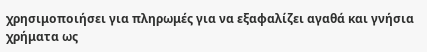χρησιμοποιήσει για πληρωμές για να εξαφαλίζει αγαθά και γνήσια χρήματα ως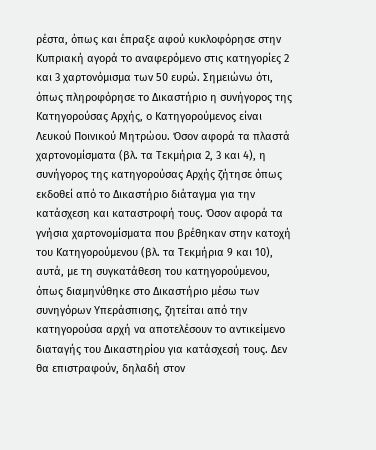ρέστα, όπως και έπραξε αφού κυκλοφόρησε στην Κυπριακή αγορά το αναφερόμενο στις κατηγορίες 2 και 3 χαρτονόμισμα των 50 ευρώ. Σημειώνω ότι, όπως πληροφόρησε το Δικαστήριο η συνήγορος της Κατηγορούσας Αρχής, ο Κατηγορούμενος είναι Λευκού Ποινικού Μητρώου. Όσον αφορά τα πλαστά χαρτονομίσματα (βλ. τα Τεκμήρια 2, 3 και 4), η συνήγορος της κατηγορούσας Αρχής ζήτησε όπως εκδοθεί από το Δικαστήριο διάταγμα για την κατάσχεση και καταστροφή τους. Όσον αφορά τα γνήσια χαρτονομίσματα που βρέθηκαν στην κατοχή του Κατηγορούμενου (βλ. τα Τεκμήρια 9 και 10), αυτά, με τη συγκατάθεση του κατηγορούμενου, όπως διαμηνύθηκε στο Δικαστήριο μέσω των συνηγόρων Υπεράσπισης, ζητείται από την κατηγορούσα αρχή να αποτελέσουν το αντικείμενο διαταγής του Δικαστηρίου για κατάσχεσή τους. Δεν θα επιστραφούν, δηλαδή στον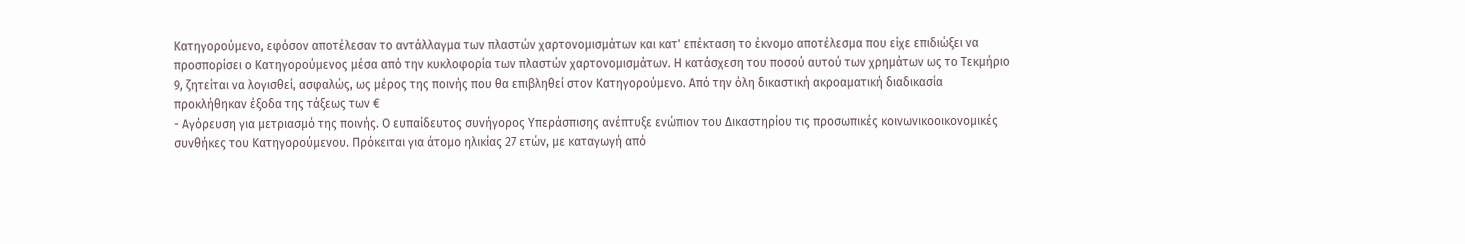Κατηγορούμενο, εφόσον αποτέλεσαν το αντάλλαγμα των πλαστών χαρτονομισμάτων και κατ' επέκταση το έκνομο αποτέλεσμα που είχε επιδιώξει να προσπορίσει ο Κατηγορούμενος μέσα από την κυκλοφορία των πλαστών χαρτονομισμάτων. Η κατάσχεση του ποσού αυτού των χρημάτων ως το Τεκμήριο 9, ζητείται να λογισθεί, ασφαλώς, ως μέρος της ποινής που θα επιβληθεί στον Κατηγορούμενο. Από την όλη δικαστική ακροαματική διαδικασία προκλήθηκαν έξοδα της τάξεως των €
- Αγόρευση για μετριασμό της ποινής. Ο ευπαίδευτος συνήγορος Υπεράσπισης ανέπτυξε ενώπιον του Δικαστηρίου τις προσωπικές κοινωνικοοικονομικές συνθήκες του Κατηγορούμενου. Πρόκειται για άτομο ηλικίας 27 ετών, με καταγωγή από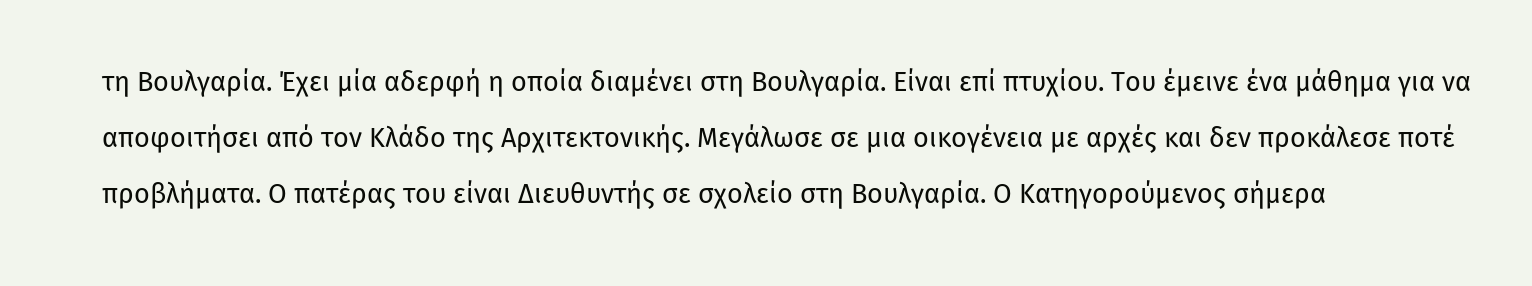τη Βουλγαρία. Έχει μία αδερφή η οποία διαμένει στη Βουλγαρία. Είναι επί πτυχίου. Του έμεινε ένα μάθημα για να αποφοιτήσει από τον Κλάδο της Αρχιτεκτονικής. Μεγάλωσε σε μια οικογένεια με αρχές και δεν προκάλεσε ποτέ προβλήματα. Ο πατέρας του είναι Διευθυντής σε σχολείο στη Βουλγαρία. Ο Κατηγορούμενος σήμερα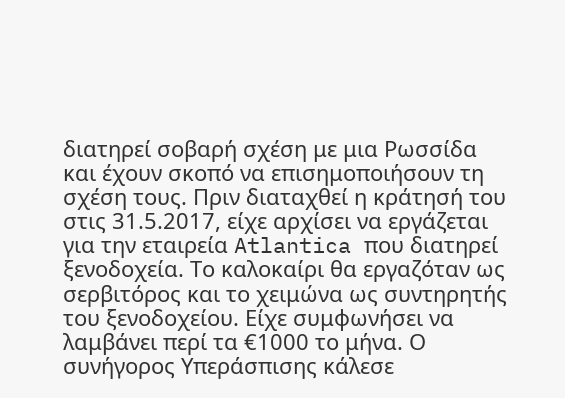διατηρεί σοβαρή σχέση με μια Ρωσσίδα και έχουν σκοπό να επισημοποιήσουν τη σχέση τους. Πριν διαταχθεί η κράτησή του στις 31.5.2017, είχε αρχίσει να εργάζεται για την εταιρεία Atlantica που διατηρεί ξενοδοχεία. Το καλοκαίρι θα εργαζόταν ως σερβιτόρος και το χειμώνα ως συντηρητής του ξενοδοχείου. Είχε συμφωνήσει να λαμβάνει περί τα €1000 το μήνα. Ο συνήγορος Υπεράσπισης κάλεσε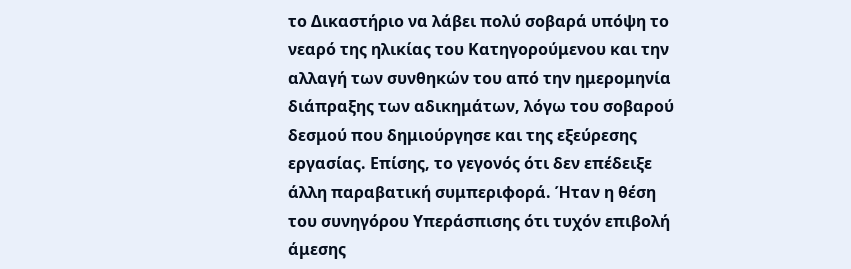το Δικαστήριο να λάβει πολύ σοβαρά υπόψη το νεαρό της ηλικίας του Κατηγορούμενου και την αλλαγή των συνθηκών του από την ημερομηνία διάπραξης των αδικημάτων, λόγω του σοβαρού δεσμού που δημιούργησε και της εξεύρεσης εργασίας. Επίσης, το γεγονός ότι δεν επέδειξε άλλη παραβατική συμπεριφορά. Ήταν η θέση του συνηγόρου Υπεράσπισης ότι τυχόν επιβολή άμεσης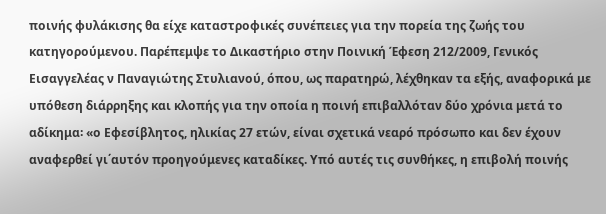ποινής φυλάκισης θα είχε καταστροφικές συνέπειες για την πορεία της ζωής του κατηγορούμενου. Παρέπεμψε το Δικαστήριο στην Ποινική Έφεση 212/2009, Γενικός Εισαγγελέας ν Παναγιώτης Στυλιανού, όπου, ως παρατηρώ, λέχθηκαν τα εξής, αναφορικά με υπόθεση διάρρηξης και κλοπής για την οποία η ποινή επιβαλλόταν δύο χρόνια μετά το αδίκημα꞉ «ο Εφεσίβλητος, ηλικίας 27 ετών, είναι σχετικά νεαρό πρόσωπο και δεν έχουν αναφερθεί γι΄αυτόν προηγούμενες καταδίκες. Υπό αυτές τις συνθήκες, η επιβολή ποινής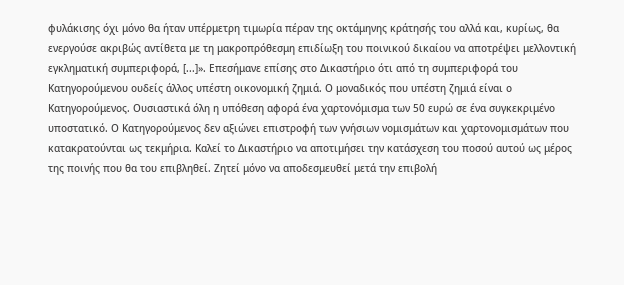φυλάκισης όχι μόνο θα ήταν υπέρμετρη τιμωρία πέραν της οκτάμηνης κράτησής του αλλά και, κυρίως, θα ενεργούσε ακριβώς αντίθετα με τη μακροπρόθεσμη επιδίωξη του ποινικού δικαίου να αποτρέψει μελλοντική εγκληματική συμπεριφορά, [...]». Επεσήμανε επίσης στο Δικαστήριο ότι από τη συμπεριφορά του Κατηγορούμενου ουδείς άλλος υπέστη οικονομική ζημιά. Ο μοναδικός που υπέστη ζημιά είναι ο Κατηγορούμενος. Ουσιαστικά όλη η υπόθεση αφορά ένα χαρτονόμισμα των 50 ευρώ σε ένα συγκεκριμένο υποστατικό. Ο Κατηγορούμενος δεν αξιώνει επιστροφή των γνήσιων νομισμάτων και χαρτονομισμάτων που κατακρατούνται ως τεκμήρια. Καλεί το Δικαστήριο να αποτιμήσει την κατάσχεση του ποσού αυτού ως μέρος της ποινής που θα του επιβληθεί. Ζητεί μόνο να αποδεσμευθεί μετά την επιβολή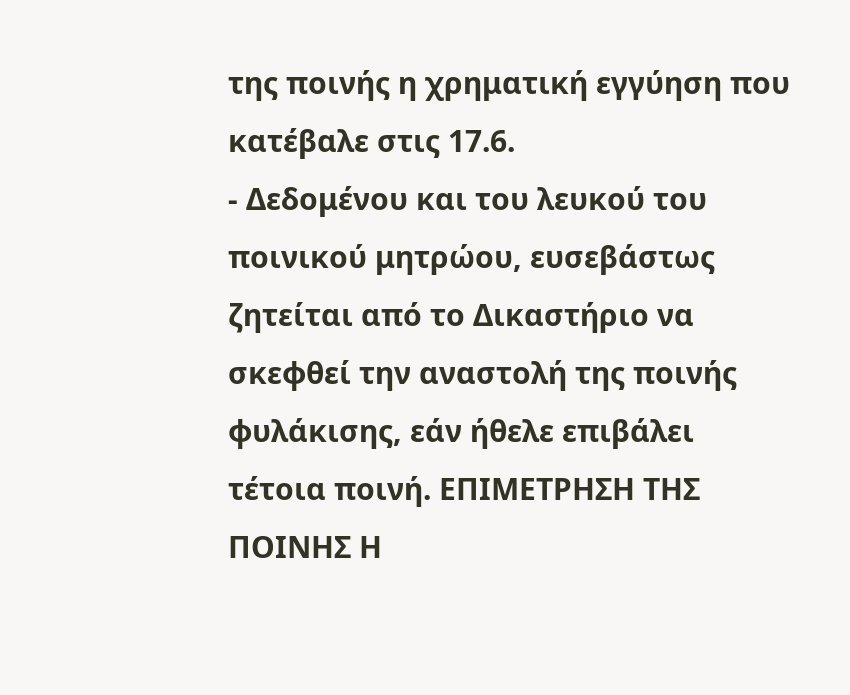της ποινής η χρηματική εγγύηση που κατέβαλε στις 17.6.
- Δεδομένου και του λευκού του ποινικού μητρώου, ευσεβάστως ζητείται από το Δικαστήριο να σκεφθεί την αναστολή της ποινής φυλάκισης, εάν ήθελε επιβάλει τέτοια ποινή. ΕΠΙΜΕΤΡΗΣΗ ΤΗΣ ΠΟΙΝΗΣ Η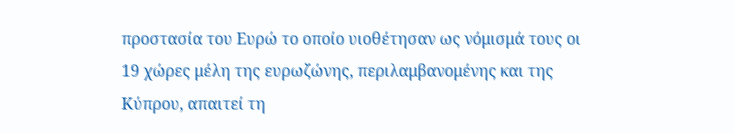προστασία του Ευρώ το οποίο υιοθέτησαν ως νόμισμά τους οι 19 χώρες μέλη της ευρωζώνης, περιλαμβανομένης και της Κύπρου, απαιτεί τη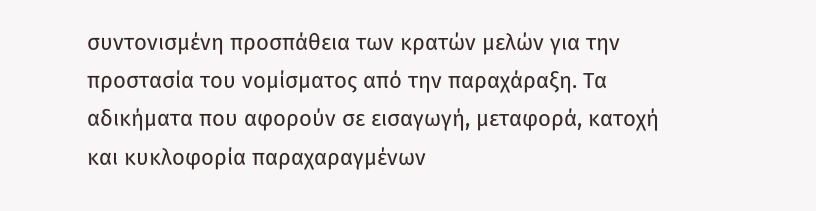συντονισμένη προσπάθεια των κρατών μελών για την προστασία του νομίσματος από την παραχάραξη. Τα αδικήματα που αφορούν σε εισαγωγή, μεταφορά, κατοχή και κυκλοφορία παραχαραγμένων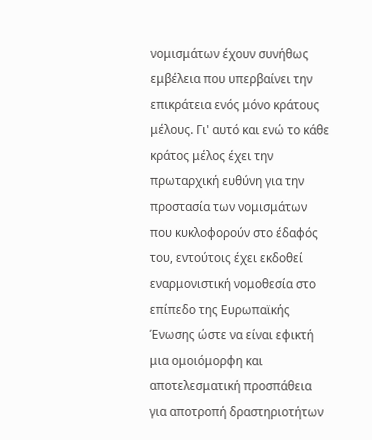νομισμάτων έχουν συνήθως εμβέλεια που υπερβαίνει την επικράτεια ενός μόνο κράτους μέλους. Γι' αυτό και ενώ το κάθε κράτος μέλος έχει την πρωταρχική ευθύνη για την προστασία των νομισμάτων που κυκλοφορούν στο έδαφός του, εντούτοις έχει εκδοθεί εναρμονιστική νομοθεσία στο επίπεδο της Ευρωπαϊκής Ένωσης ώστε να είναι εφικτή μια ομοιόμορφη και αποτελεσματική προσπάθεια για αποτροπή δραστηριοτήτων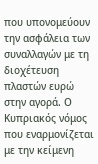που υπονομεύουν την ασφάλεια των συναλλαγών με τη διοχέτευση πλαστών ευρώ στην αγορά. Ο Κυπριακός νόμος που εναρμονίζεται με την κείμενη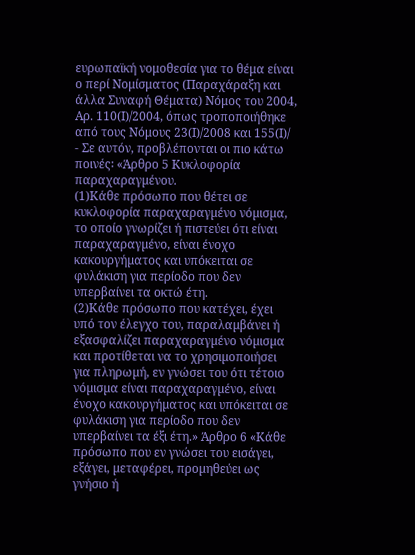ευρωπαϊκή νομοθεσία για το θέμα είναι ο περί Νομίσματος (Παραχάραξη και άλλα Συναφή Θέματα) Νόμος του 2004, Αρ. 110(Ι)/2004, όπως τροποποιήθηκε από τους Νόμους 23(Ι)/2008 και 155(Ι)/
- Σε αυτόν, προβλέπονται οι πιο κάτω ποινές꞉ «Άρθρο 5 Κυκλοφορία παραχαραγµένου.
(1)Κάθε πρόσωπο που θέτει σε κυκλοφορία παραχαραγµένο νόµισµα, το οποίο γνωρίζει ή πιστεύει ότι είναι παραχαραγµένο, είναι ένοχο κακουργήµατος και υπόκειται σε φυλάκιση για περίοδο που δεν υπερβαίνει τα οκτώ έτη.
(2)Κάθε πρόσωπο που κατέχει, έχει υπό τον έλεγχο του, παραλαµβάνει ή εξασφαλίζει παραχαραγµένο νόµισµα και προτίθεται να το χρησιµοποιήσει για πληρωµή, εν γνώσει του ότι τέτοιο νόµισµα είναι παραχαραγµένο, είναι ένοχο κακουργήµατος και υπόκειται σε φυλάκιση για περίοδο που δεν υπερβαίνει τα έξι έτη.» Άρθρο 6 «Κάθε πρόσωπο που εν γνώσει του εισάγει, εξάγει, µεταφέρει, προµηθεύει ως γνήσιο ή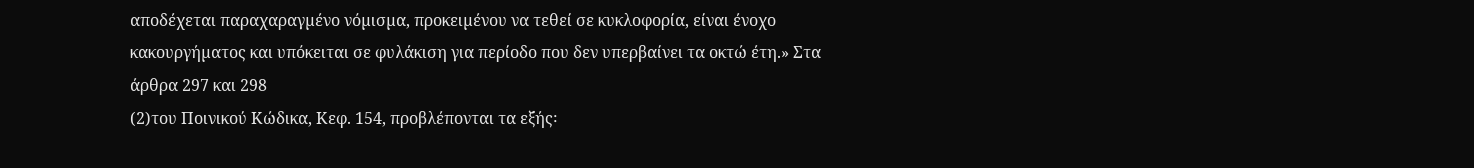αποδέχεται παραχαραγµένο νόµισµα, προκειµένου να τεθεί σε κυκλοφορία, είναι ένοχο κακουργήµατος και υπόκειται σε φυλάκιση για περίοδο που δεν υπερβαίνει τα οκτώ έτη.» Στα άρθρα 297 και 298
(2)του Ποινικού Κώδικα, Κεφ. 154, προβλέπονται τα εξής꞉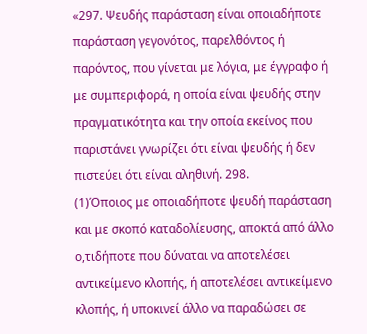«297. Ψευδής παράσταση είναι οποιαδήποτε παράσταση γεγονότος, παρελθόντος ή παρόντος, που γίνεται με λόγια, με έγγραφο ή με συμπεριφορά, η οποία είναι ψευδής στην πραγματικότητα και την οποία εκείνος που παριστάνει γνωρίζει ότι είναι ψευδής ή δεν πιστεύει ότι είναι αληθινή. 298.
(1)Όποιος με οποιαδήποτε ψευδή παράσταση και με σκοπό καταδολίευσης, αποκτά από άλλο ο,τιδήποτε που δύναται να αποτελέσει αντικείμενο κλοπής, ή αποτελέσει αντικείμενο κλοπής, ή υποκινεί άλλο να παραδώσει σε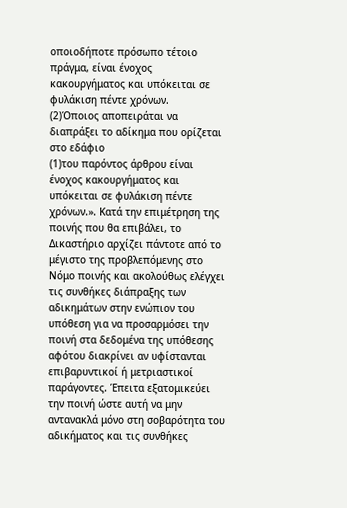οποιοδήποτε πρόσωπο τέτοιο πράγμα, είναι ένοχος κακουργήματος και υπόκειται σε φυλάκιση πέντε χρόνων.
(2)Όποιος αποπειράται να διαπράξει το αδίκημα που ορίζεται στο εδάφιο
(1)του παρόντος άρθρου είναι ένοχος κακουργήματος και υπόκειται σε φυλάκιση πέντε χρόνων.». Κατά την επιμέτρηση της ποινής που θα επιβάλει, το Δικαστήριο αρχίζει πάντοτε από το μέγιστο της προβλεπόμενης στο Νόμο ποινής και ακολούθως ελέγχει τις συνθήκες διάπραξης των αδικημάτων στην ενώπιον του υπόθεση για να προσαρμόσει την ποινή στα δεδομένα της υπόθεσης αφότου διακρίνει αν υφίστανται επιβαρυντικοί ή μετριαστικοί παράγοντες. Έπειτα εξατομικεύει την ποινή ώστε αυτή να μην αντανακλά μόνο στη σοβαρότητα του αδικήματος και τις συνθήκες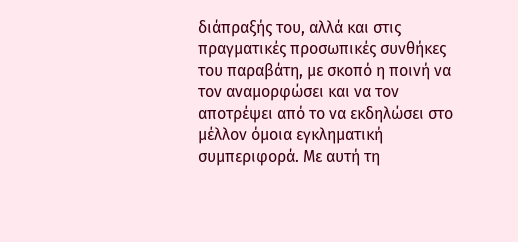διάπραξής του, αλλά και στις πραγματικές προσωπικές συνθήκες του παραβάτη, με σκοπό η ποινή να τον αναμορφώσει και να τον αποτρέψει από το να εκδηλώσει στο μέλλον όμοια εγκληματική συμπεριφορά. Με αυτή τη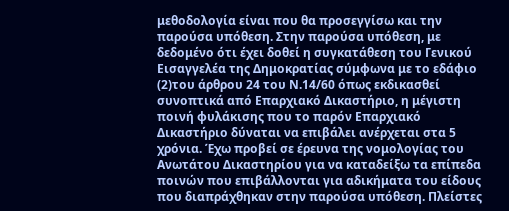μεθοδολογία είναι που θα προσεγγίσω και την παρούσα υπόθεση. Στην παρούσα υπόθεση, με δεδομένο ότι έχει δοθεί η συγκατάθεση του Γενικού Εισαγγελέα της Δημοκρατίας σύμφωνα με το εδάφιο
(2)του άρθρου 24 του Ν.14/60 όπως εκδικασθεί συνοπτικά από Επαρχιακό Δικαστήριο, η μέγιστη ποινή φυλάκισης που το παρόν Επαρχιακό Δικαστήριο δύναται να επιβάλει ανέρχεται στα 5 χρόνια. Έχω προβεί σε έρευνα της νομολογίας του Ανωτάτου Δικαστηρίου για να καταδείξω τα επίπεδα ποινών που επιβάλλονται για αδικήματα του είδους που διαπράχθηκαν στην παρούσα υπόθεση. Πλείστες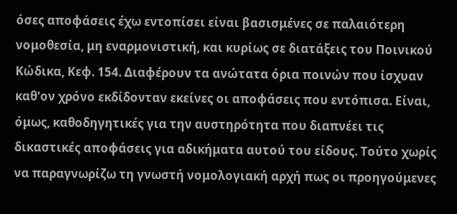όσες αποφάσεις έχω εντοπίσει είναι βασισμένες σε παλαιότερη νομοθεσία, μη εναρμονιστική, και κυρίως σε διατάξεις του Ποινικού Κώδικα, Κεφ. 154. Διαφέρουν τα ανώτατα όρια ποινών που ίσχυαν καθ'ον χρόνο εκδίδονταν εκείνες οι αποφάσεις που εντόπισα. Είναι, όμως, καθοδηγητικές για την αυστηρότητα που διαπνέει τις δικαστικές αποφάσεις για αδικήματα αυτού του είδους. Τούτο χωρίς να παραγνωρίζω τη γνωστή νομολογιακή αρχή πως οι προηγούμενες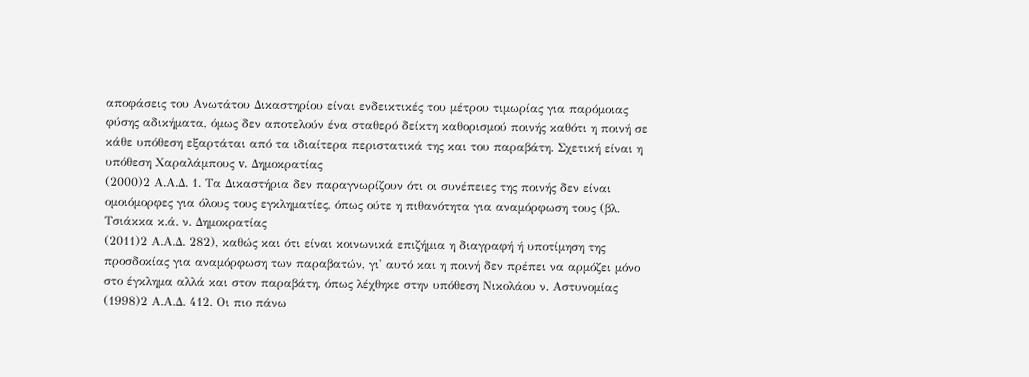αποφάσεις του Ανωτάτου Δικαστηρίου είναι ενδεικτικές του μέτρου τιμωρίας για παρόμοιας φύσης αδικήματα, όμως δεν αποτελούν ένα σταθερό δείκτη καθορισμού ποινής καθότι η ποινή σε κάθε υπόθεση εξαρτάται από τα ιδιαίτερα περιστατικά της και του παραβάτη. Σχετική είναι η υπόθεση Χαραλάμπους v. Δημοκρατίας
(2000)2 Α.Α.Δ. 1. Τα Δικαστήρια δεν παραγνωρίζουν ότι οι συνέπειες της ποινής δεν είναι ομοιόμορφες για όλους τους εγκληματίες, όπως ούτε η πιθανότητα για αναμόρφωση τους (βλ. Τσιάκκα κ.ά. ν. Δημοκρατίας
(2011)2 Α.Α.Δ. 282), καθώς και ότι είναι κοινωνικά επιζήμια η διαγραφή ή υποτίμηση της προσδοκίας για αναμόρφωση των παραβατών, γι' αυτό και η ποινή δεν πρέπει να αρμόζει μόνο στο έγκλημα αλλά και στον παραβάτη, όπως λέχθηκε στην υπόθεση Νικολάου ν. Αστυνομίας
(1998)2 Α.Α.Δ. 412. Οι πιο πάνω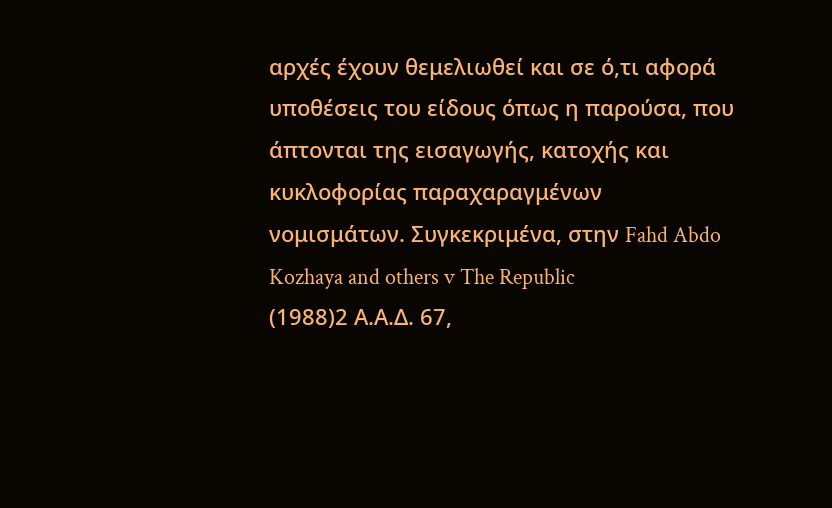αρχές έχουν θεμελιωθεί και σε ό,τι αφορά υποθέσεις του είδους όπως η παρούσα, που άπτονται της εισαγωγής, κατοχής και κυκλοφορίας παραχαραγμένων νομισμάτων. Συγκεκριμένα, στην Fahd Abdo Kozhaya and others v The Republic
(1988)2 Α.Α.Δ. 67,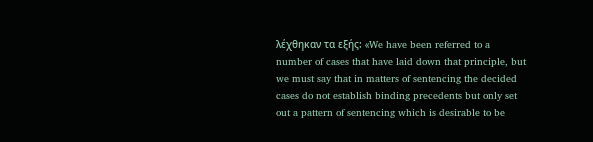λέχθηκαν τα εξής꞉ «We have been referred to a number of cases that have laid down that principle, but we must say that in matters of sentencing the decided cases do not establish binding precedents but only set out a pattern of sentencing which is desirable to be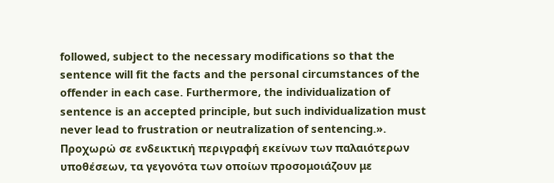followed, subject to the necessary modifications so that the sentence will fit the facts and the personal circumstances of the offender in each case. Furthermore, the individualization of sentence is an accepted principle, but such individualization must never lead to frustration or neutralization of sentencing.». Προχωρώ σε ενδεικτική περιγραφή εκείνων των παλαιότερων υποθέσεων, τα γεγονότα των οποίων προσομοιάζουν με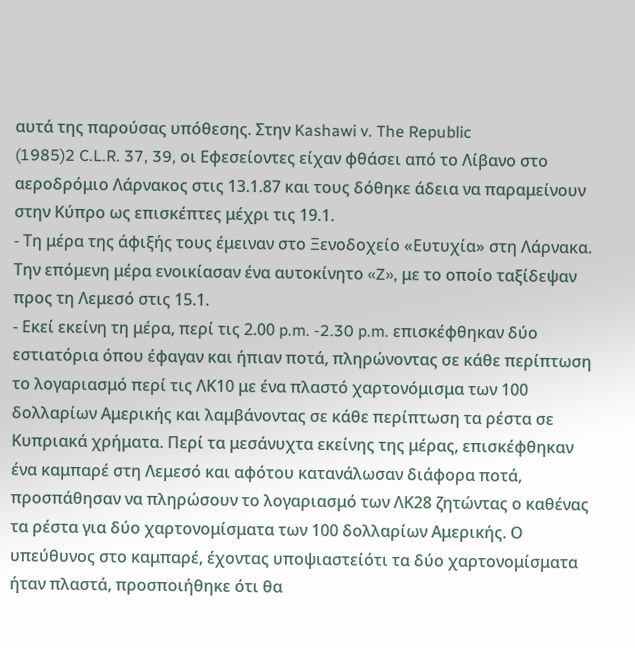αυτά της παρούσας υπόθεσης. Στην Kashawi v. The Republic
(1985)2 C.L.R. 37, 39, οι Εφεσείοντες είχαν φθάσει από το Λίβανο στο αεροδρόμιο Λάρνακος στις 13.1.87 και τους δόθηκε άδεια να παραμείνουν στην Κύπρο ως επισκέπτες μέχρι τις 19.1.
- Τη μέρα της άφιξής τους έμειναν στο Ξενοδοχείο «Ευτυχία» στη Λάρνακα. Την επόμενη μέρα ενοικίασαν ένα αυτοκίνητο «Z», με το οποίο ταξίδεψαν προς τη Λεμεσό στις 15.1.
- Εκεί εκείνη τη μέρα, περί τις 2.00 p.m. -2.30 p.m. επισκέφθηκαν δύο εστιατόρια όπου έφαγαν και ήπιαν ποτά, πληρώνοντας σε κάθε περίπτωση το λογαριασμό περί τις ΛΚ10 με ένα πλαστό χαρτονόμισμα των 100 δολλαρίων Αμερικής και λαμβάνοντας σε κάθε περίπτωση τα ρέστα σε Κυπριακά χρήματα. Περί τα μεσάνυχτα εκείνης της μέρας, επισκέφθηκαν ένα καμπαρέ στη Λεμεσό και αφότου κατανάλωσαν διάφορα ποτά, προσπάθησαν να πληρώσουν το λογαριασμό των ΛΚ28 ζητώντας ο καθένας τα ρέστα για δύο χαρτονομίσματα των 100 δολλαρίων Αμερικής. Ο υπεύθυνος στο καμπαρέ, έχοντας υποψιαστείότι τα δύο χαρτονομίσματα ήταν πλαστά, προσποιήθηκε ότι θα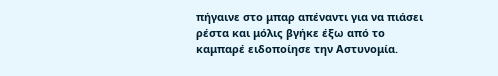πήγαινε στο μπαρ απέναντι για να πιάσει ρέστα και μόλις βγήκε έξω από το καμπαρέ ειδοποίησε την Αστυνομία.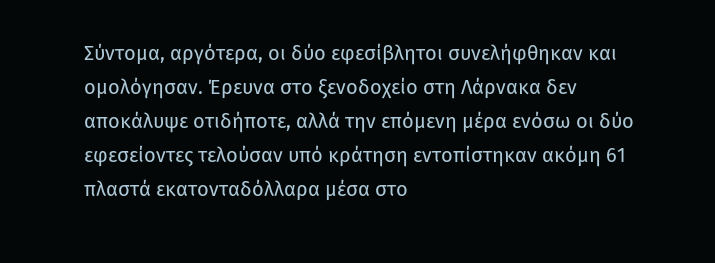Σύντομα, αργότερα, οι δύο εφεσίβλητοι συνελήφθηκαν και ομολόγησαν. Έρευνα στο ξενοδοχείο στη Λάρνακα δεν αποκάλυψε οτιδήποτε, αλλά την επόμενη μέρα ενόσω οι δύο εφεσείοντες τελούσαν υπό κράτηση εντοπίστηκαν ακόμη 61 πλαστά εκατονταδόλλαρα μέσα στο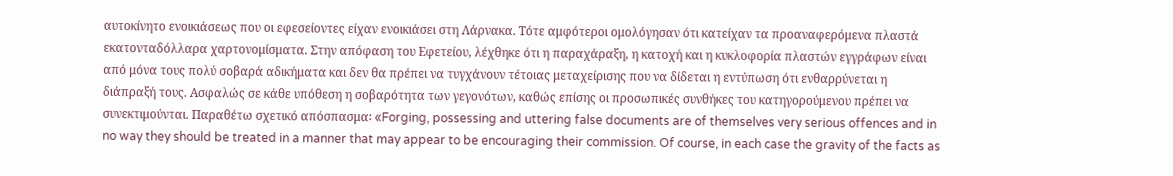αυτοκίνητο ενοικιάσεως που οι εφεσείοντες είχαν ενοικιάσει στη Λάρνακα. Τότε αμφότεροι ομολόγησαν ότι κατείχαν τα προαναφερόμενα πλαστά εκατονταδόλλαρα χαρτονομίσματα. Στην απόφαση του Εφετείου, λέχθηκε ότι η παραχάραξη, η κατοχή και η κυκλοφορία πλαστών εγγράφων είναι από μόνα τους πολύ σοβαρά αδικήματα και δεν θα πρέπει να τυγχάνουν τέτοιας μεταχείρισης που να δίδεται η εντύπωση ότι ενθαρρύνεται η διάπραξή τους. Ασφαλώς σε κάθε υπόθεση η σοβαρότητα των γεγονότων, καθώς επίσης οι προσωπικές συνθήκες του κατηγορούμενου πρέπει να συνεκτιμούνται. Παραθέτω σχετικό απόσπασμα꞉ «Forging, possessing and uttering false documents are of themselves very serious offences and in no way they should be treated in a manner that may appear to be encouraging their commission. Of course, in each case the gravity of the facts as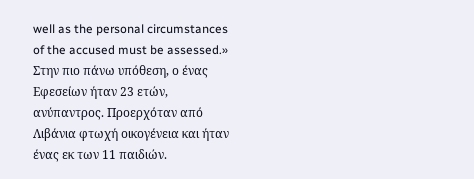well as the personal circumstances of the accused must be assessed.» Στην πιο πάνω υπόθεση, ο ένας Εφεσείων ήταν 23 ετών, ανύπαντρος. Προερχόταν από Λιβάνια φτωχή οικογένεια και ήταν ένας εκ των 11 παιδιών.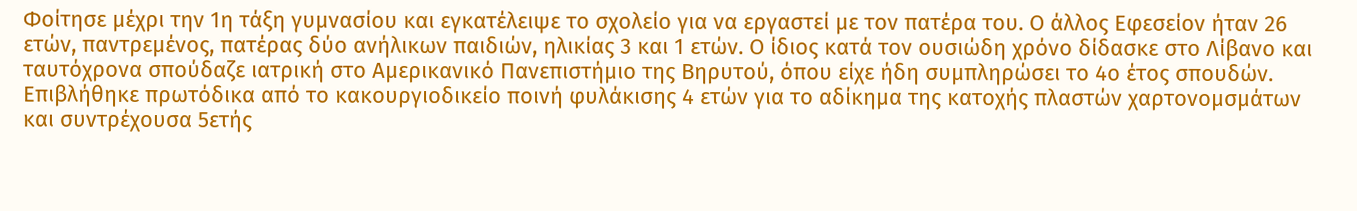Φοίτησε μέχρι την 1η τάξη γυμνασίου και εγκατέλειψε το σχολείο για να εργαστεί με τον πατέρα του. Ο άλλος Εφεσείον ήταν 26 ετών, παντρεμένος, πατέρας δύο ανήλικων παιδιών, ηλικίας 3 και 1 ετών. Ο ίδιος κατά τον ουσιώδη χρόνο δίδασκε στο Λίβανο και ταυτόχρονα σπούδαζε ιατρική στο Αμερικανικό Πανεπιστήμιο της Βηρυτού, όπου είχε ήδη συμπληρώσει το 4ο έτος σπουδών. Επιβλήθηκε πρωτόδικα από το κακουργιοδικείο ποινή φυλάκισης 4 ετών για το αδίκημα της κατοχής πλαστών χαρτονομσμάτων και συντρέχουσα 5ετής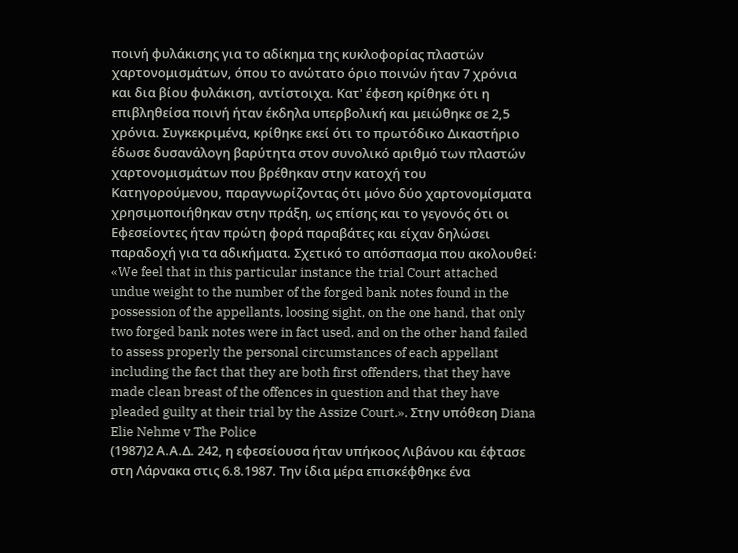ποινή φυλάκισης για το αδίκημα της κυκλοφορίας πλαστών χαρτονομισμάτων, όπου το ανώτατο όριο ποινών ήταν 7 χρόνια και δια βίου φυλάκιση, αντίστοιχα. Κατ' έφεση κρίθηκε ότι η επιβληθείσα ποινή ήταν έκδηλα υπερβολική και μειώθηκε σε 2,5 χρόνια. Συγκεκριμένα, κρίθηκε εκεί ότι το πρωτόδικο Δικαστήριο έδωσε δυσανάλογη βαρύτητα στον συνολικό αριθμό των πλαστών χαρτονομισμάτων που βρέθηκαν στην κατοχή του Κατηγορούμενου, παραγνωρίζοντας ότι μόνο δύο χαρτονομίσματα χρησιμοποιήθηκαν στην πράξη, ως επίσης και το γεγονός ότι οι Εφεσείοντες ήταν πρώτη φορά παραβάτες και είχαν δηλώσει παραδοχή για τα αδικήματα. Σχετικό το απόσπασμα που ακολουθεί꞉ «We feel that in this particular instance the trial Court attached undue weight to the number of the forged bank notes found in the possession of the appellants, loosing sight, on the one hand, that only two forged bank notes were in fact used, and on the other hand failed to assess properly the personal circumstances of each appellant including the fact that they are both first offenders, that they have made clean breast of the offences in question and that they have pleaded guilty at their trial by the Assize Court.». Στην υπόθεση Diana Elie Nehme v The Police
(1987)2 Α.Α.Δ. 242, η εφεσείουσα ήταν υπήκοος Λιβάνου και έφτασε στη Λάρνακα στις 6.8.1987. Την ίδια μέρα επισκέφθηκε ένα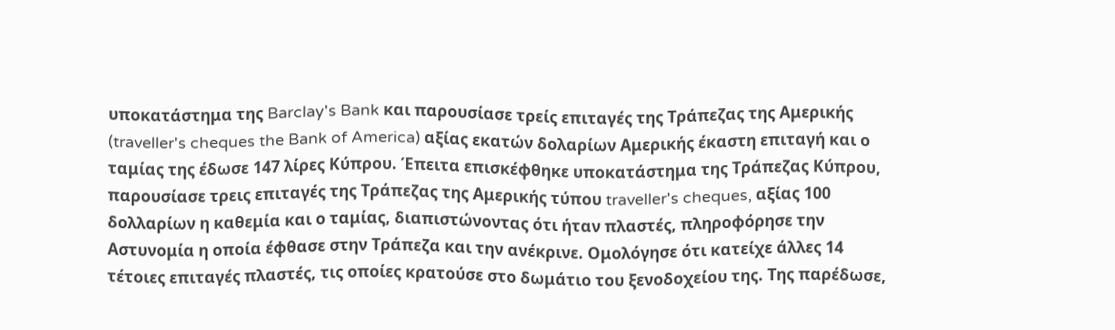υποκατάστημα της Barclay's Bank και παρουσίασε τρείς επιταγές της Τράπεζας της Αμερικής (traveller's cheques the Bank of America) αξίας εκατών δολαρίων Αμερικής έκαστη επιταγή και ο ταμίας της έδωσε 147 λίρες Κύπρου. Έπειτα επισκέφθηκε υποκατάστημα της Τράπεζας Κύπρου, παρουσίασε τρεις επιταγές της Τράπεζας της Αμερικής τύπου traveller's cheques, αξίας 100 δολλαρίων η καθεμία και ο ταμίας, διαπιστώνοντας ότι ήταν πλαστές, πληροφόρησε την Αστυνομία η οποία έφθασε στην Τράπεζα και την ανέκρινε. Ομολόγησε ότι κατείχε άλλες 14 τέτοιες επιταγές πλαστές, τις οποίες κρατούσε στο δωμάτιο του ξενοδοχείου της. Της παρέδωσε,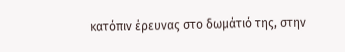κατόπιν έρευνας στο δωμάτιό της, στην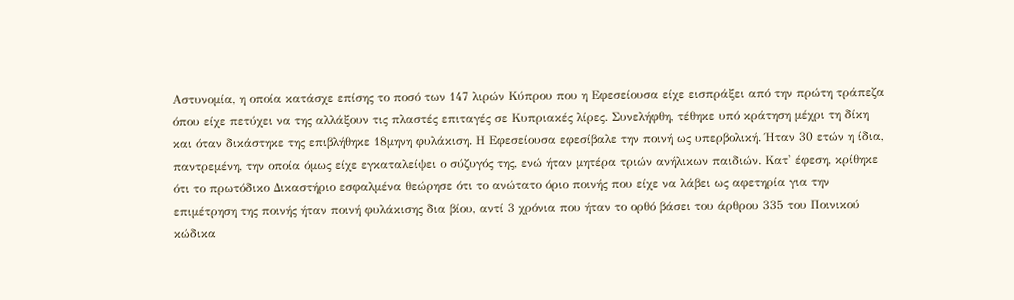Αστυνομία, η οποία κατάσχε επίσης το ποσό των 147 λιρών Κύπρου που η Εφεσείουσα είχε εισπράξει από την πρώτη τράπεζα όπου είχε πετύχει να της αλλάξουν τις πλαστές επιταγές σε Κυπριακές λίρες. Συνελήφθη, τέθηκε υπό κράτηση μέχρι τη δίκη και όταν δικάστηκε της επιβλήθηκε 18μηνη φυλάκιση. Η Εφεσείουσα εφεσίβαλε την ποινή ως υπερβολική. Ήταν 30 ετών η ίδια, παντρεμένη, την οποία όμως είχε εγκαταλείψει ο σύζυγός της, ενώ ήταν μητέρα τριών ανήλικων παιδιών. Κατ' έφεση, κρίθηκε ότι το πρωτόδικο Δικαστήριο εσφαλμένα θεώρησε ότι το ανώτατο όριο ποινής που είχε να λάβει ως αφετηρία για την επιμέτρηση της ποινής ήταν ποινή φυλάκισης δια βίου, αντί 3 χρόνια που ήταν το ορθό βάσει του άρθρου 335 του Ποινικού κώδικα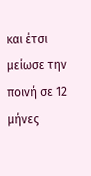και έτσι μείωσε την ποινή σε 12 μήνες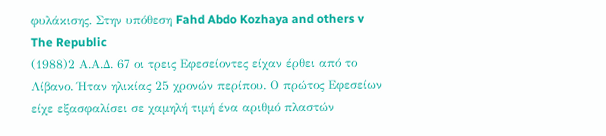φυλάκισης. Στην υπόθεση Fahd Abdo Kozhaya and others v The Republic
(1988)2 Α.Α.Δ. 67 οι τρεις Εφεσείοντες είχαν έρθει από το Λίβανο. Ήταν ηλικίας 25 χρονών περίπου. Ο πρώτος Εφεσείων είχε εξασφαλίσει σε χαμηλή τιμή ένα αριθμό πλαστών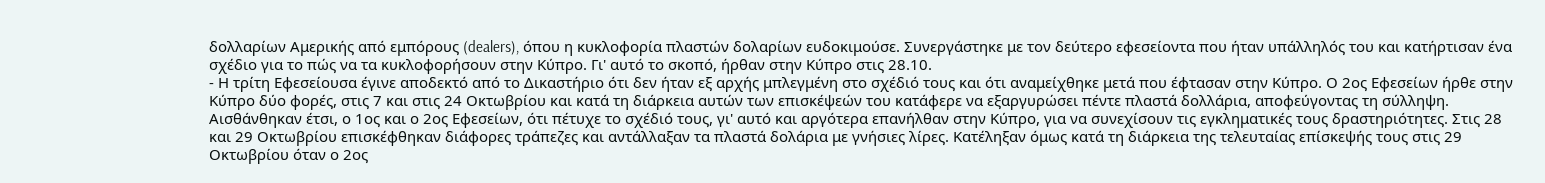δολλαρίων Αμερικής από εμπόρους (dealers), όπου η κυκλοφορία πλαστών δολαρίων ευδοκιμούσε. Συνεργάστηκε με τον δεύτερο εφεσείοντα που ήταν υπάλληλός του και κατήρτισαν ένα σχέδιο για το πώς να τα κυκλοφορήσουν στην Κύπρο. Γι' αυτό το σκοπό, ήρθαν στην Κύπρο στις 28.10.
- Η τρίτη Εφεσείουσα έγινε αποδεκτό από το Δικαστήριο ότι δεν ήταν εξ αρχής μπλεγμένη στο σχέδιό τους και ότι αναμείχθηκε μετά που έφτασαν στην Κύπρο. Ο 2ος Εφεσείων ήρθε στην Κύπρο δύο φορές, στις 7 και στις 24 Οκτωβρίου και κατά τη διάρκεια αυτών των επισκέψεών του κατάφερε να εξαργυρώσει πέντε πλαστά δολλάρια, αποφεύγοντας τη σύλληψη. Αισθάνθηκαν έτσι, ο 1ος και ο 2ος Εφεσείων, ότι πέτυχε το σχέδιό τους, γι' αυτό και αργότερα επανήλθαν στην Κύπρο, για να συνεχίσουν τις εγκληματικές τους δραστηριότητες. Στις 28 και 29 Οκτωβρίου επισκέφθηκαν διάφορες τράπεζες και αντάλλαξαν τα πλαστά δολάρια με γνήσιες λίρες. Κατέληξαν όμως κατά τη διάρκεια της τελευταίας επίσκεψής τους στις 29 Οκτωβρίου όταν ο 2ος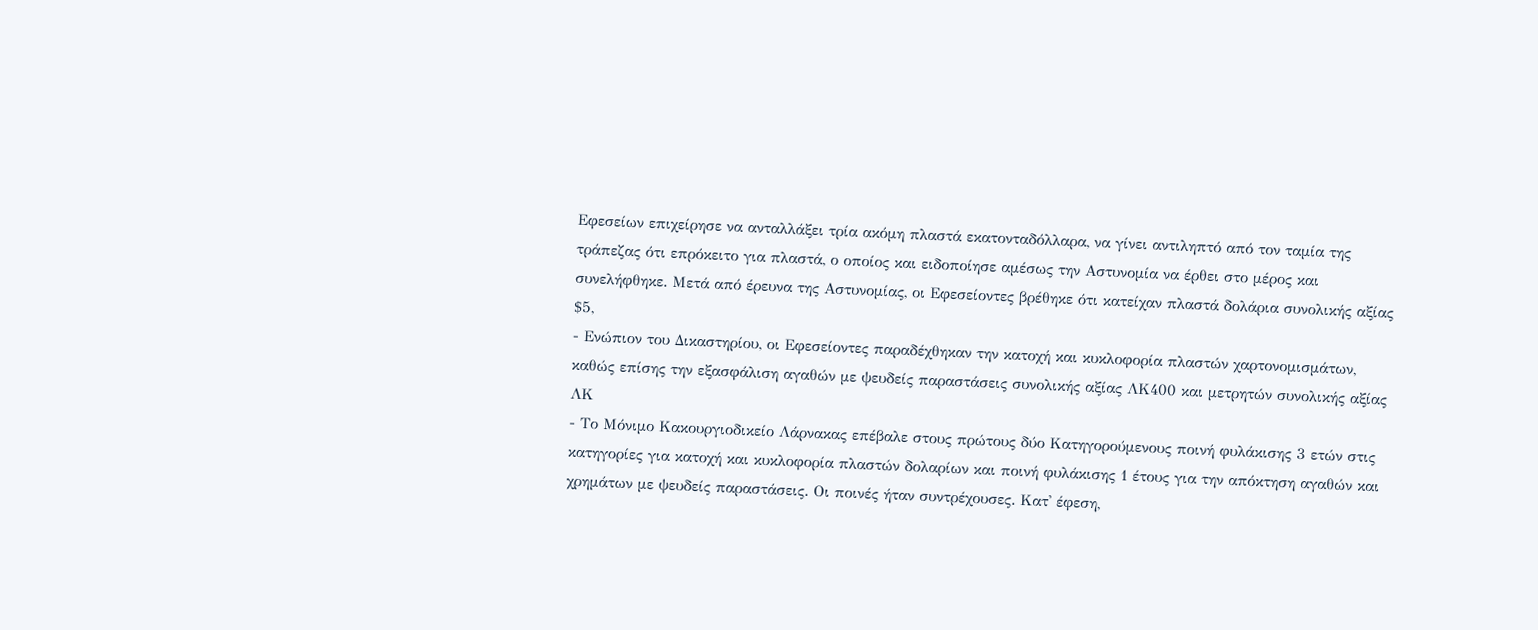Εφεσείων επιχείρησε να ανταλλάξει τρία ακόμη πλαστά εκατονταδόλλαρα, να γίνει αντιληπτό από τον ταμία της τράπεζας ότι επρόκειτο για πλαστά, ο οποίος και ειδοποίησε αμέσως την Αστυνομία να έρθει στο μέρος και συνελήφθηκε. Μετά από έρευνα της Αστυνομίας, οι Εφεσείοντες βρέθηκε ότι κατείχαν πλαστά δολάρια συνολικής αξίας $5,
- Ενώπιον του Δικαστηρίου, οι Εφεσείοντες παραδέχθηκαν την κατοχή και κυκλοφορία πλαστών χαρτονομισμάτων, καθώς επίσης την εξασφάλιση αγαθών με ψευδείς παραστάσεις συνολικής αξίας ΛΚ400 και μετρητών συνολικής αξίας ΛΚ
- Το Μόνιμο Κακουργιοδικείο Λάρνακας επέβαλε στους πρώτους δύο Κατηγορούμενους ποινή φυλάκισης 3 ετών στις κατηγορίες για κατοχή και κυκλοφορία πλαστών δολαρίων και ποινή φυλάκισης 1 έτους για την απόκτηση αγαθών και χρημάτων με ψευδείς παραστάσεις. Οι ποινές ήταν συντρέχουσες. Κατ' έφεση,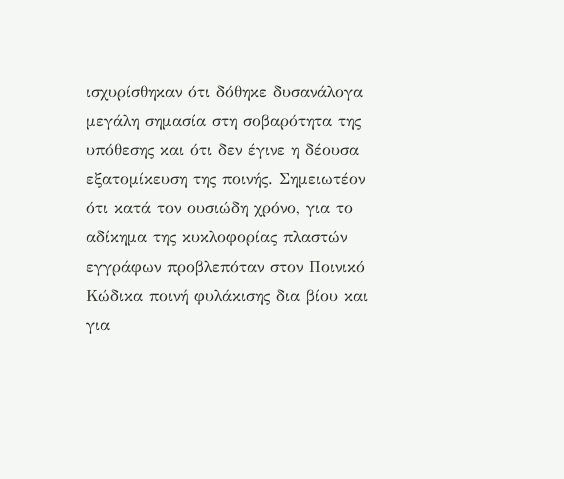ισχυρίσθηκαν ότι δόθηκε δυσανάλογα μεγάλη σημασία στη σοβαρότητα της υπόθεσης και ότι δεν έγινε η δέουσα εξατομίκευση της ποινής. Σημειωτέον ότι κατά τον ουσιώδη χρόνο, για το αδίκημα της κυκλοφορίας πλαστών εγγράφων προβλεπόταν στον Ποινικό Κώδικα ποινή φυλάκισης δια βίου και για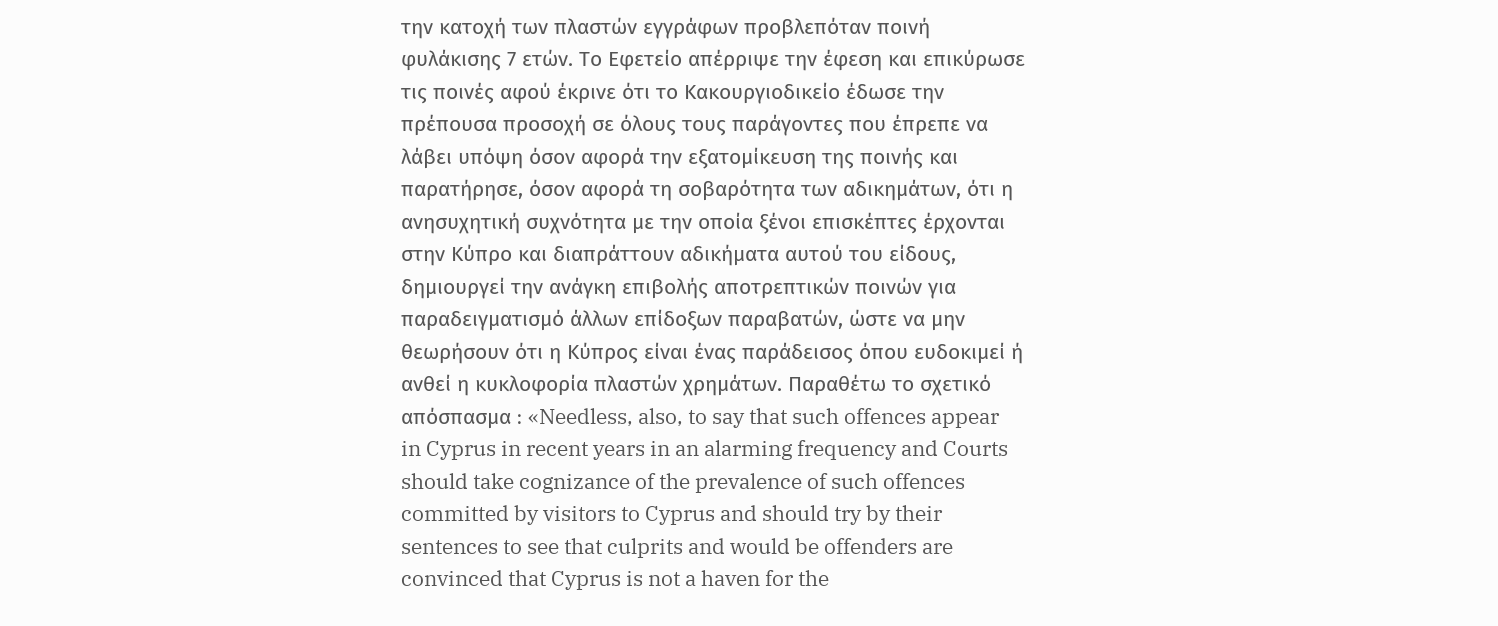την κατοχή των πλαστών εγγράφων προβλεπόταν ποινή φυλάκισης 7 ετών. Το Εφετείο απέρριψε την έφεση και επικύρωσε τις ποινές αφού έκρινε ότι το Κακουργιοδικείο έδωσε την πρέπουσα προσοχή σε όλους τους παράγοντες που έπρεπε να λάβει υπόψη όσον αφορά την εξατομίκευση της ποινής και παρατήρησε, όσον αφορά τη σοβαρότητα των αδικημάτων, ότι η ανησυχητική συχνότητα με την οποία ξένοι επισκέπτες έρχονται στην Κύπρο και διαπράττουν αδικήματα αυτού του είδους, δημιουργεί την ανάγκη επιβολής αποτρεπτικών ποινών για παραδειγματισμό άλλων επίδοξων παραβατών, ώστε να μην θεωρήσουν ότι η Κύπρος είναι ένας παράδεισος όπου ευδοκιμεί ή ανθεί η κυκλοφορία πλαστών χρημάτων. Παραθέτω το σχετικό απόσπασμα ꞉ «Needless, also, to say that such offences appear in Cyprus in recent years in an alarming frequency and Courts should take cognizance of the prevalence of such offences committed by visitors to Cyprus and should try by their sentences to see that culprits and would be offenders are convinced that Cyprus is not a haven for the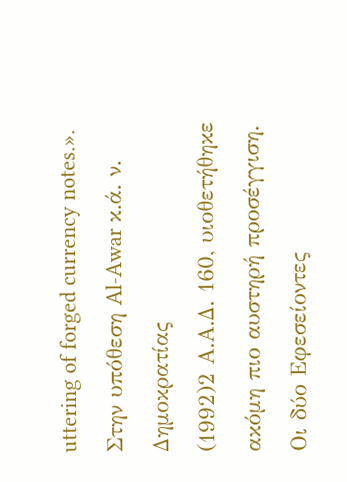uttering of forged currency notes.». Στην υπόθεση Al-Awar κ.ά. ν. Δημοκρατίας
(1992)2 Α.Α.Δ. 160, υιοθετήθηκε ακόμη πιο αυστηρή προσέγγιση. Οι δύο Εφεσείοντες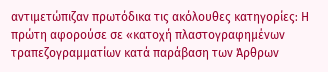αντιμετώπιζαν πρωτόδικα τις ακόλουθες κατηγορίες꞉ Η πρώτη αφορούσε σε «κατοχή πλαστογραφημένων τραπεζογραμματίων κατά παράβαση των Άρθρων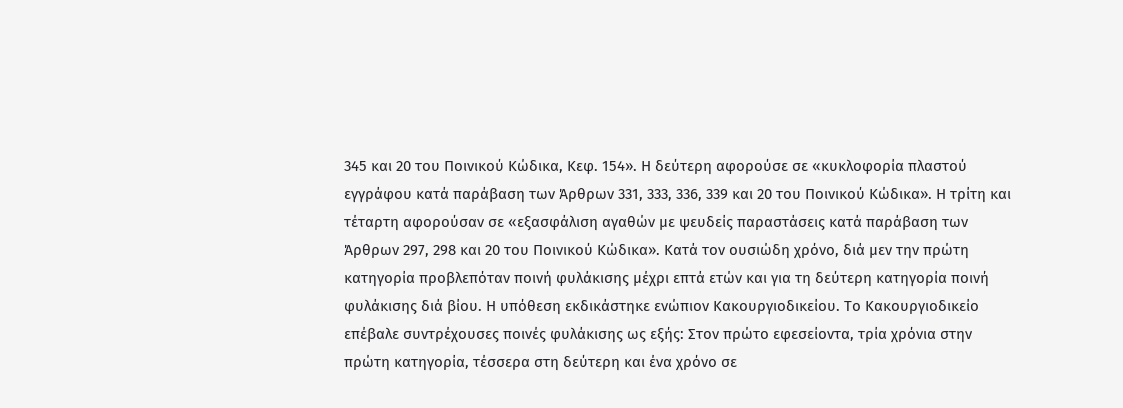345 και 20 του Ποινικού Κώδικα, Κεφ. 154». Η δεύτερη αφορούσε σε «κυκλοφορία πλαστού εγγράφου κατά παράβαση των Άρθρων 331, 333, 336, 339 και 20 του Ποινικού Κώδικα». Η τρίτη και τέταρτη αφορούσαν σε «εξασφάλιση αγαθών με ψευδείς παραστάσεις κατά παράβαση των Άρθρων 297, 298 και 20 του Ποινικού Κώδικα». Κατά τον ουσιώδη χρόνο, διά μεν την πρώτη κατηγορία προβλεπόταν ποινή φυλάκισης μέχρι επτά ετών και για τη δεύτερη κατηγορία ποινή φυλάκισης διά βίου. Η υπόθεση εκδικάστηκε ενώπιον Κακουργιοδικείου. Το Κακουργιοδικείο επέβαλε συντρέχουσες ποινές φυλάκισης ως εξής: Στον πρώτο εφεσείοντα, τρία χρόνια στην πρώτη κατηγορία, τέσσερα στη δεύτερη και ένα χρόνο σε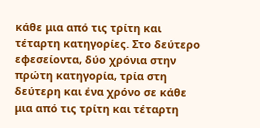κάθε μια από τις τρίτη και τέταρτη κατηγορίες. Στο δεύτερο εφεσείοντα, δύο χρόνια στην πρώτη κατηγορία, τρία στη δεύτερη και ένα χρόνο σε κάθε μια από τις τρίτη και τέταρτη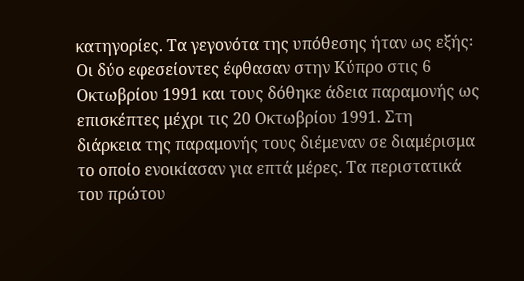κατηγορίες. Τα γεγονότα της υπόθεσης ήταν ως εξής꞉ Οι δύο εφεσείοντες έφθασαν στην Κύπρο στις 6 Οκτωβρίου 1991 και τους δόθηκε άδεια παραμονής ως επισκέπτες μέχρι τις 20 Οκτωβρίου 1991. Στη διάρκεια της παραμονής τους διέμεναν σε διαμέρισμα το οποίο ενοικίασαν για επτά μέρες. Τα περιστατικά του πρώτου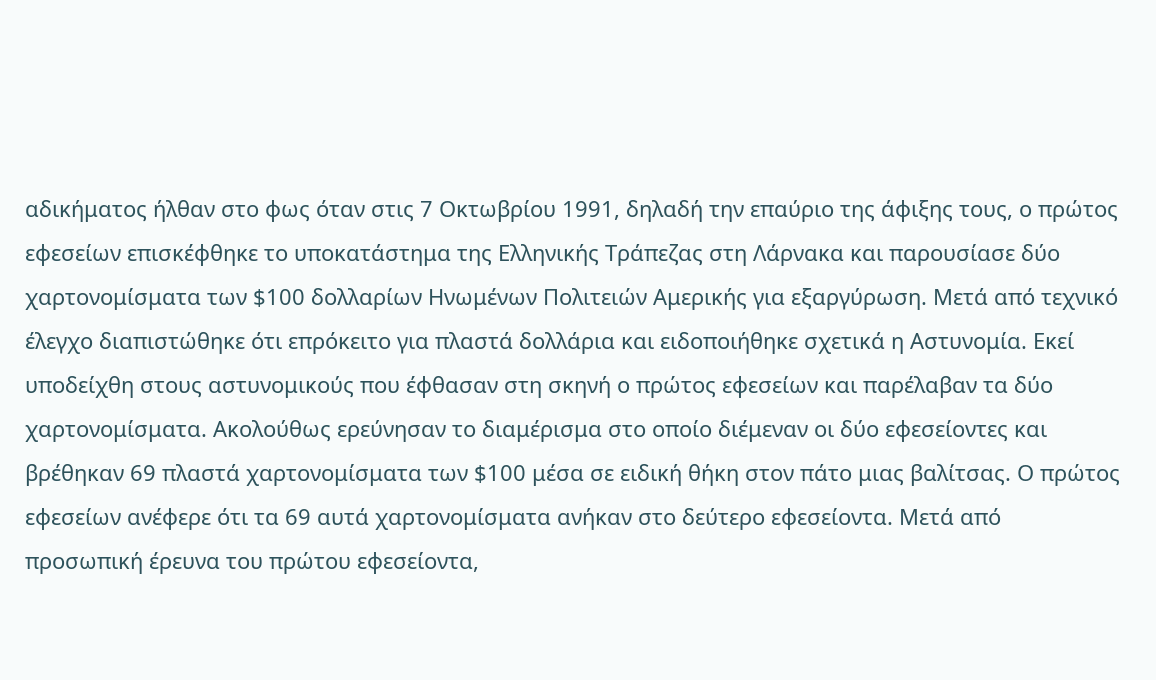αδικήματος ήλθαν στο φως όταν στις 7 Οκτωβρίου 1991, δηλαδή την επαύριο της άφιξης τους, ο πρώτος εφεσείων επισκέφθηκε το υποκατάστημα της Ελληνικής Τράπεζας στη Λάρνακα και παρουσίασε δύο χαρτονομίσματα των $100 δολλαρίων Ηνωμένων Πολιτειών Αμερικής για εξαργύρωση. Μετά από τεχνικό έλεγχο διαπιστώθηκε ότι επρόκειτο για πλαστά δολλάρια και ειδοποιήθηκε σχετικά η Αστυνομία. Εκεί υποδείχθη στους αστυνομικούς που έφθασαν στη σκηνή ο πρώτος εφεσείων και παρέλαβαν τα δύο χαρτονομίσματα. Ακολούθως ερεύνησαν το διαμέρισμα στο οποίο διέμεναν οι δύο εφεσείοντες και βρέθηκαν 69 πλαστά χαρτονομίσματα των $100 μέσα σε ειδική θήκη στον πάτο μιας βαλίτσας. Ο πρώτος εφεσείων ανέφερε ότι τα 69 αυτά χαρτονομίσματα ανήκαν στο δεύτερο εφεσείοντα. Μετά από προσωπική έρευνα του πρώτου εφεσείοντα,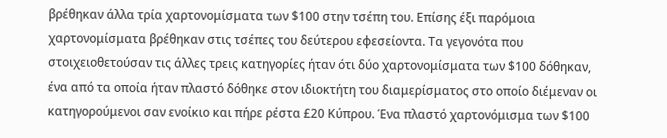βρέθηκαν άλλα τρία χαρτονομίσματα των $100 στην τσέπη του. Επίσης έξι παρόμοια χαρτονομίσματα βρέθηκαν στις τσέπες του δεύτερου εφεσείοντα. Τα γεγονότα που στοιχειοθετούσαν τις άλλες τρεις κατηγορίες ήταν ότι δύο χαρτονομίσματα των $100 δόθηκαν, ένα από τα οποία ήταν πλαστό δόθηκε στον ιδιοκτήτη του διαμερίσματος στο οποίο διέμεναν οι κατηγορούμενοι σαν ενοίκιο και πήρε ρέστα £20 Κύπρου. Ένα πλαστό χαρτονόμισμα των $100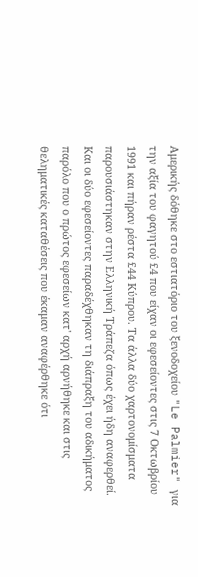Αμερικής δόθηκε στο εστιατόριο του ξενοδοχείου "Le Palmier" για την αξία του φαγητού £4 που είχαν οι εφεσείοντες στις 7 Οκτωβρίου 1991 και πήραν ρέστα £44 Κύπρου. Τα άλλα δύο χαρτονομίσματα παρουσιάστηκαν στην Ελληνική Τράπεζα όπως έχει ήδη αναφερθεί. Και οι δύο εφεσείοντες παραδέχθηκαν τη διάπραξη του αδικήματος παρόλο που ο πρώτος εφεσείων κατ' αρχή αρνήθηκε και στις θεληματικές καταθέσεις που έκαμαν αναφέρθηκε ότι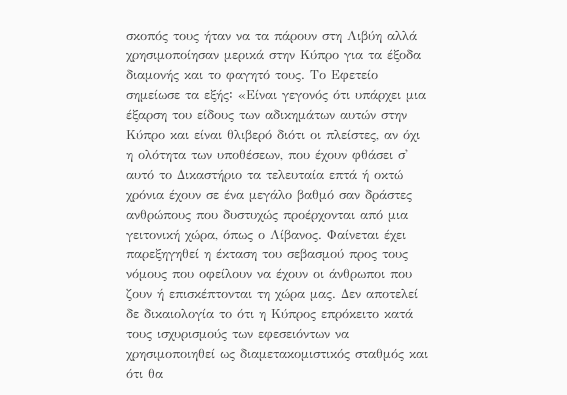σκοπός τους ήταν να τα πάρουν στη Λιβύη αλλά χρησιμοποίησαν μερικά στην Κύπρο για τα έξοδα διαμονής και το φαγητό τους. Το Εφετείο σημείωσε τα εξής꞉ «Είναι γεγονός ότι υπάρχει μια έξαρση του είδους των αδικημάτων αυτών στην Κύπρο και είναι θλιβερό διότι οι πλείστες, αν όχι η ολότητα των υποθέσεων, που έχουν φθάσει σ' αυτό το Δικαστήριο τα τελευταία επτά ή οκτώ χρόνια έχουν σε ένα μεγάλο βαθμό σαν δράστες ανθρώπους που δυστυχώς προέρχονται από μια γειτονική χώρα, όπως ο Λίβανος. Φαίνεται έχει παρεξηγηθεί η έκταση του σεβασμού προς τους νόμους που οφείλουν να έχουν οι άνθρωποι που ζουν ή επισκέπτονται τη χώρα μας. Δεν αποτελεί δε δικαιολογία το ότι η Κύπρος επρόκειτο κατά τους ισχυρισμούς των εφεσειόντων να χρησιμοποιηθεί ως διαμετακομιστικός σταθμός και ότι θα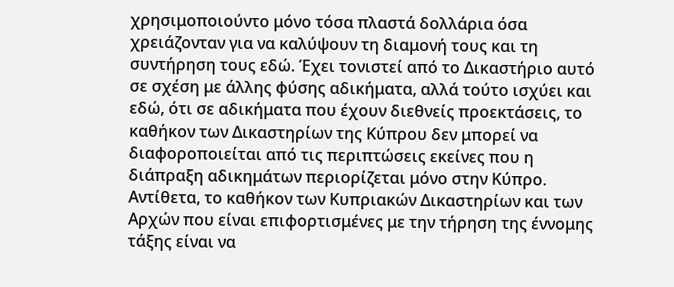χρησιμοποιούντο μόνο τόσα πλαστά δολλάρια όσα χρειάζονταν για να καλύψουν τη διαμονή τους και τη συντήρηση τους εδώ. Έχει τονιστεί από το Δικαστήριο αυτό σε σχέση με άλλης φύσης αδικήματα, αλλά τούτο ισχύει και εδώ, ότι σε αδικήματα που έχουν διεθνείς προεκτάσεις, το καθήκον των Δικαστηρίων της Κύπρου δεν μπορεί να διαφοροποιείται από τις περιπτώσεις εκείνες που η διάπραξη αδικημάτων περιορίζεται μόνο στην Κύπρο. Αντίθετα, το καθήκον των Κυπριακών Δικαστηρίων και των Αρχών που είναι επιφορτισμένες με την τήρηση της έννομης τάξης είναι να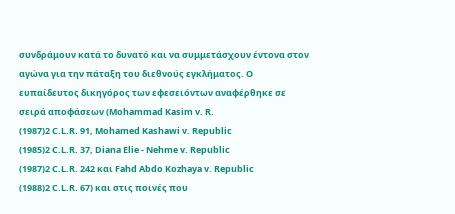συνδράμουν κατά το δυνατό και να συμμετάσχουν έντονα στον αγώνα για την πάταξη του διεθνούς εγκλήματος. Ο ευπαίδευτος δικηγόρος των εφεσειόντων αναφέρθηκε σε σειρά αποφάσεων (Mohammad Kasim v. R.
(1987)2 C.L.R. 91, Mohamed Kashawi v. Republic
(1985)2 C.L.R. 37, Diana Elie - Nehme v. Republic
(1987)2 C.L.R. 242 και Fahd Abdo Kozhaya v. Republic
(1988)2 C.L.R. 67) και στις ποινές που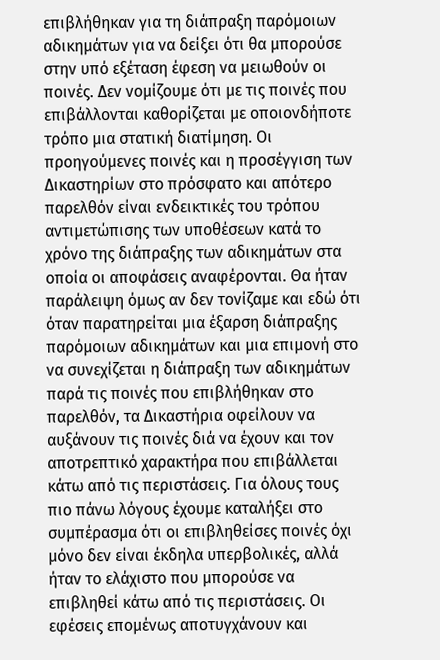επιβλήθηκαν για τη διάπραξη παρόμοιων αδικημάτων για να δείξει ότι θα μπορούσε στην υπό εξέταση έφεση να μειωθούν οι ποινές. Δεν νομίζουμε ότι με τις ποινές που επιβάλλονται καθορίζεται με οποιονδήποτε τρόπο μια στατική διατίμηση. Οι προηγούμενες ποινές και η προσέγγιση των Δικαστηρίων στο πρόσφατο και απότερο παρελθόν είναι ενδεικτικές του τρόπου αντιμετώπισης των υποθέσεων κατά το χρόνο της διάπραξης των αδικημάτων στα οποία οι αποφάσεις αναφέρονται. Θα ήταν παράλειψη όμως αν δεν τονίζαμε και εδώ ότι όταν παρατηρείται μια έξαρση διάπραξης παρόμοιων αδικημάτων και μια επιμονή στο να συνεχίζεται η διάπραξη των αδικημάτων παρά τις ποινές που επιβλήθηκαν στο παρελθόν, τα Δικαστήρια οφείλουν να αυξάνουν τις ποινές διά να έχουν και τον αποτρεπτικό χαρακτήρα που επιβάλλεται κάτω από τις περιστάσεις. Για όλους τους πιο πάνω λόγους έχουμε καταλήξει στο συμπέρασμα ότι οι επιβληθείσες ποινές όχι μόνο δεν είναι έκδηλα υπερβολικές, αλλά ήταν το ελάχιστο που μπορούσε να επιβληθεί κάτω από τις περιστάσεις. Οι εφέσεις επομένως αποτυγχάνουν και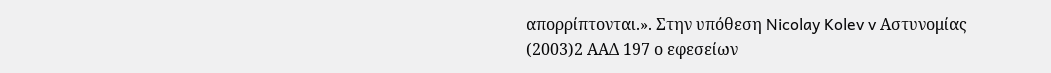απορρίπτονται.». Στην υπόθεση Nicolay Kolev v Αστυνομίας
(2003)2 ΑΑΔ 197 ο εφεσείων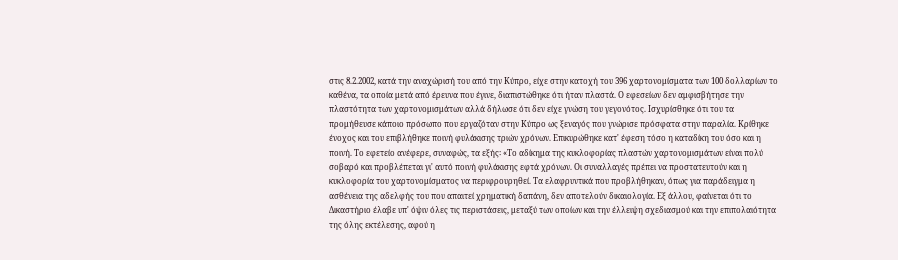στις 8.2.2002, κατά την αναχώρισή του από την Κύπρο, είχε στην κατοχή του 396 χαρτονομίσματα των 100 δολλαρίων το καθένα, τα οποία μετά από έρευνα που έγινε, διαπιστώθηκε ότι ήταν πλαστά. Ο εφεσείων δεν αμφισβήτησε την πλαστότητα των χαρτονομισμάτων αλλά δήλωσε ότι δεν είχε γνώση του γεγονότος. Ισχυρίσθηκε ότι του τα προμήθευσε κάποιο πρόσωπο που εργαζόταν στην Κύπρο ως ξεναγός που γνώρισε πρόσφατα στην παραλία. Κρίθηκε ένοχος και του επιβλήθηκε ποινή φυλάκισης τριών χρόνων. Επικυρώθηκε κατ' έφεση τόσο η καταδίκη του όσο και η ποινή. Το εφετείο ανέφερε, συναφώς, τα εξής꞉ «Το αδίκημα της κυκλοφορίας πλαστών χαρτονομισμάτων είναι πολύ σοβαρό και προβλέπεται γι' αυτό ποινή φυλάκισης εφτά χρόνων. Οι συναλλαγές πρέπει να προστατευτούν και η κυκλοφορία του χαρτονομίσματος να περιφρουρηθεί. Τα ελαφρυντικά που προβλήθηκαν, όπως για παράδειγμα η ασθένεια της αδελφής του που απαιτεί χρηματική δαπάνη, δεν αποτελούν δικαιολογία. Εξ άλλου, φαίνεται ότι το Δικαστήριο έλαβε υπ' όψιν όλες τις περιστάσεις, μεταξύ των οποίων και την έλλειψη σχεδιασμού και την επιπολαιότητα της όλης εκτέλεσης, αφού η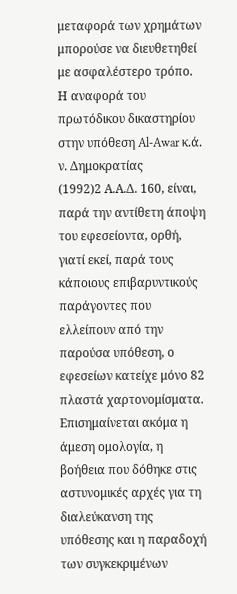μεταφορά των χρημάτων μπορούσε να διευθετηθεί με ασφαλέστερο τρόπο. Η αναφορά του πρωτόδικου δικαστηρίου στην υπόθεση Al-Awar κ.ά. ν. Δημοκρατίας
(1992)2 Α.Α.Δ. 160, είναι, παρά την αντίθετη άποψη του εφεσείοντα, ορθή, γιατί εκεί, παρά τους κάποιους επιβαρυντικούς παράγοντες που ελλείπουν από την παρούσα υπόθεση, ο εφεσείων κατείχε μόνο 82 πλαστά χαρτονομίσματα. Επισημαίνεται ακόμα η άμεση ομολογία, η βοήθεια που δόθηκε στις αστυνομικές αρχές για τη διαλεύκανση της υπόθεσης και η παραδοχή των συγκεκριμένων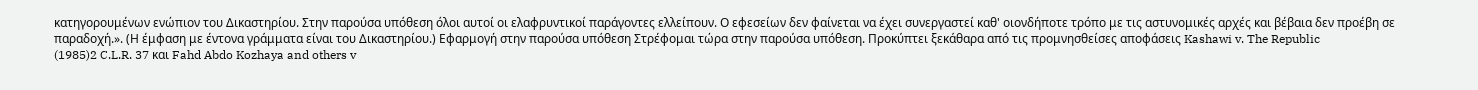κατηγορουμένων ενώπιον του Δικαστηρίου. Στην παρούσα υπόθεση όλοι αυτοί οι ελαφρυντικοί παράγοντες ελλείπουν. Ο εφεσείων δεν φαίνεται να έχει συνεργαστεί καθ' οιονδήποτε τρόπο με τις αστυνομικές αρχές και βέβαια δεν προέβη σε παραδοχή.». (Η έμφαση με έντονα γράμματα είναι του Δικαστηρίου.) Εφαρμογή στην παρούσα υπόθεση Στρέφομαι τώρα στην παρούσα υπόθεση. Προκύπτει ξεκάθαρα από τις προμνησθείσες αποφάσεις Kashawi v. The Republic
(1985)2 C.L.R. 37 και Fahd Abdo Kozhaya and others v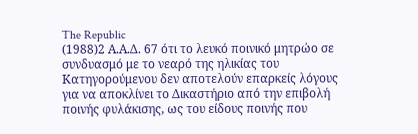The Republic
(1988)2 Α.Α.Δ. 67 ότι το λευκό ποινικό μητρώο σε συνδυασμό με το νεαρό της ηλικίας του Κατηγορούμενου δεν αποτελούν επαρκείς λόγους για να αποκλίνει το Δικαστήριο από την επιβολή ποινής φυλάκισης, ως του είδους ποινής που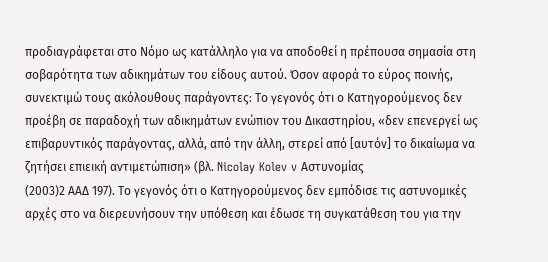προδιαγράφεται στο Νόμο ως κατάλληλο για να αποδοθεί η πρέπουσα σημασία στη σοβαρότητα των αδικημάτων του είδους αυτού. Όσον αφορά το εύρος ποινής, συνεκτιμώ τους ακόλουθους παράγοντες꞉ Το γεγονός ότι ο Κατηγορούμενος δεν προέβη σε παραδοχή των αδικημάτων ενώπιον του Δικαστηρίου, «δεν επενεργεί ως επιβαρυντικός παράγοντας, αλλά, από την άλλη, στερεί από [αυτόν] το δικαίωμα να ζητήσει επιεική αντιμετώπιση» (βλ. Nicolay Kolev v Αστυνομίας
(2003)2 ΑΑΔ 197). Το γεγονός ότι ο Κατηγορούμενος δεν εμπόδισε τις αστυνομικές αρχές στο να διερευνήσουν την υπόθεση και έδωσε τη συγκατάθεση του για την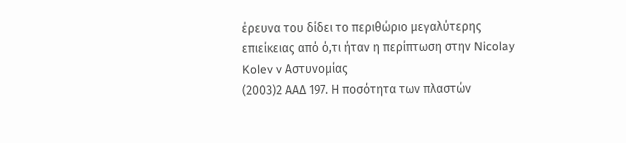έρευνα του δίδει το περιθώριο μεγαλύτερης επιείκειας από ό,τι ήταν η περίπτωση στην Nicolay Kolev v Αστυνομίας
(2003)2 ΑΑΔ 197. Η ποσότητα των πλαστών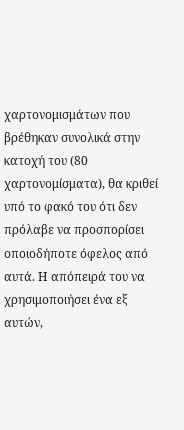χαρτονομισμάτων που βρέθηκαν συνολικά στην κατοχή του (80 χαρτονομίσματα), θα κριθεί υπό το φακό του ότι δεν πρόλαβε να προσπορίσει οποιοδήποτε όφελος από αυτά. Η απόπειρά του να χρησιμοποιήσει ένα εξ αυτών,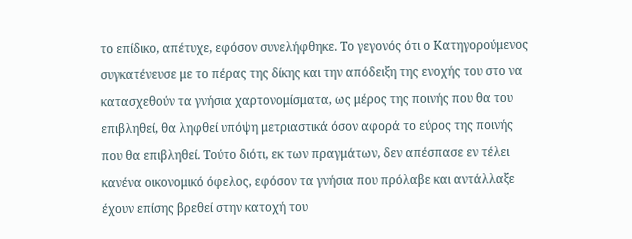το επίδικο, απέτυχε, εφόσον συνελήφθηκε. Το γεγονός ότι ο Κατηγορούμενος συγκατένευσε με το πέρας της δίκης και την απόδειξη της ενοχής του στο να κατασχεθούν τα γνήσια χαρτονομίσματα, ως μέρος της ποινής που θα του επιβληθεί, θα ληφθεί υπόψη μετριαστικά όσον αφορά το εύρος της ποινής που θα επιβληθεί. Τούτο διότι, εκ των πραγμάτων, δεν απέσπασε εν τέλει κανένα οικονομικό όφελος, εφόσον τα γνήσια που πρόλαβε και αντάλλαξε έχουν επίσης βρεθεί στην κατοχή του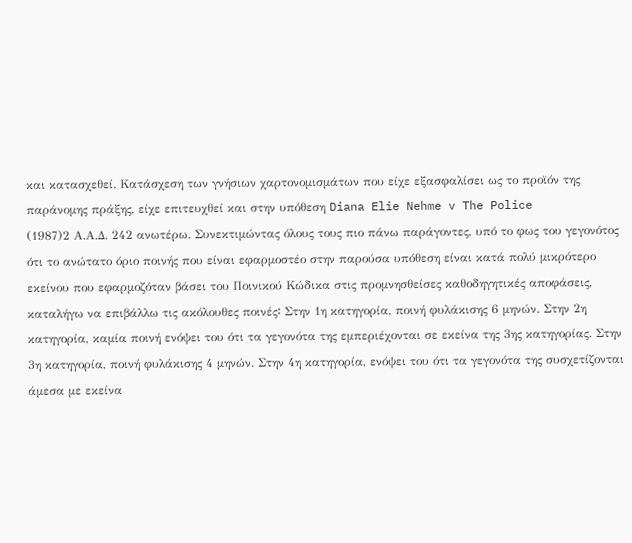και κατασχεθεί. Κατάσχεση των γνήσιων χαρτονομισμάτων που είχε εξασφαλίσει ως το προϊόν της παράνομης πράξης, είχε επιτευχθεί και στην υπόθεση Diana Elie Nehme v The Police
(1987)2 Α.Α.Δ. 242 ανωτέρω. Συνεκτιμώντας όλους τους πιο πάνω παράγοντες, υπό το φως του γεγονότος ότι το ανώτατο όριο ποινής που είναι εφαρμοστέο στην παρούσα υπόθεση είναι κατά πολύ μικρότερο εκείνου που εφαρμοζόταν βάσει του Ποινικού Κώδικα στις προμνησθείσες καθοδηγητικές αποφάσεις, καταλήγω να επιβάλλω τις ακόλουθες ποινές꞉ Στην 1η κατηγορία, ποινή φυλάκισης 6 μηνών. Στην 2η κατηγορία, καμία ποινή ενόψει του ότι τα γεγονότα της εμπεριέχονται σε εκείνα της 3ης κατηγορίας. Στην 3η κατηγορία, ποινή φυλάκισης 4 μηνών. Στην 4η κατηγορία, ενόψει του ότι τα γεγονότα της συσχετίζονται άμεσα με εκείνα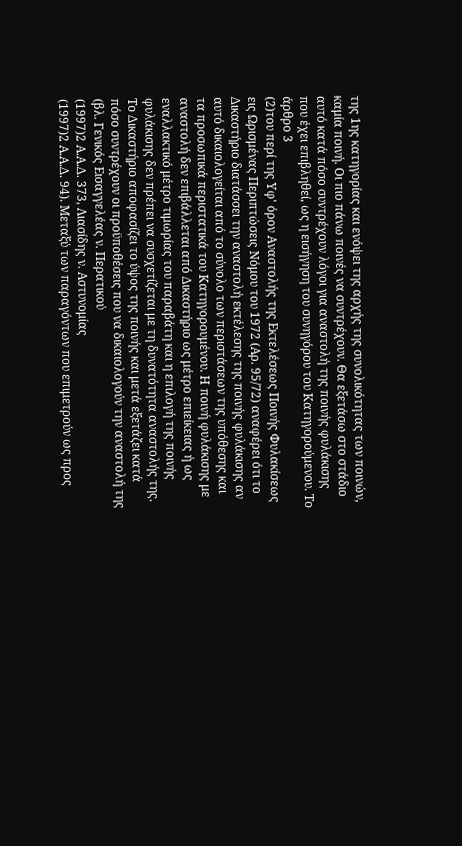της 1ης κατηγορίας και ενόψει της αρχής της συνολικότητας των ποινών, καμία ποινή. Οι πιο πάνω ποινές να συντρέχουν. Θα εξετάσω στο στάδιο αυτό κατά πόσο συντρέχουν λόγοι για αναστολή της ποινής φυλάκισης που έχει επιβληθεί, ως η εισήγηση του συνηγόρου του Κατηγορούμενου. Το άρθρο 3
(2)του περί της Υφ' όρον Αναστολής της Εκτελέσεως Ποινής Φυλακίσεως εις Ωρισμένας Περιπτώσεις Νόμου του 1972 (Αρ. 95/72) αναφέρει ότι το Δικαστήριο διατάσσει την αναστολή εκτέλεσης της ποινής φυλάκισης αν αυτό δικαιολογείται από το σύνολο των περιστάσεων της υπόθεσης και τα προσωπικά περιστατικά του Κατηγορουμένου. Η ποινή φυλάκισης με αναστολή δεν επιβάλλεται από Δικαστήριο ως μέτρο επιείκειας ή ως εναλλακτικό μέτρο τιμωρίας του παραβάτη και η επιλογή της ποινής φυλάκισης δεν πρέπει να συσχετίζεται με τη δυνατότητα αναστολής της. Το Δικαστήριο αποφασίζει το ύψος της ποινής και μετά εξετάζει κατά πόσο συντρέχουν οι προϋποθέσεις που να δικαιολογούν την αναστολή της (βλ. Γενικός Εισαγγελέας ν. Περατικού
(1997)2 Α.Α.Δ. 373, Λιασίδης ν. Αστυνομίας
(1997)2 Α.Α.Δ. 94). Μεταξύ των παραγόντων που επιμετρούν ως προς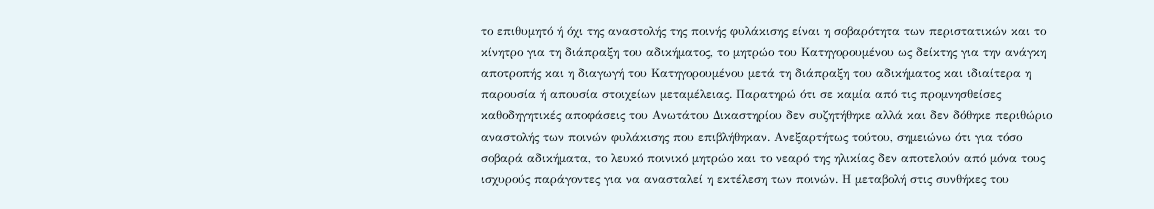το επιθυμητό ή όχι της αναστολής της ποινής φυλάκισης είναι η σοβαρότητα των περιστατικών και το κίνητρο για τη διάπραξη του αδικήματος, το μητρώο του Κατηγορουμένου ως δείκτης για την ανάγκη αποτροπής και η διαγωγή του Κατηγορουμένου μετά τη διάπραξη του αδικήματος και ιδιαίτερα η παρουσία ή απουσία στοιχείων μεταμέλειας. Παρατηρώ ότι σε καμία από τις προμνησθείσες καθοδηγητικές αποφάσεις του Ανωτάτου Δικαστηρίου δεν συζητήθηκε αλλά και δεν δόθηκε περιθώριο αναστολής των ποινών φυλάκισης που επιβλήθηκαν. Ανεξαρτήτως τούτου, σημειώνω ότι για τόσο σοβαρά αδικήματα, το λευκό ποινικό μητρώο και το νεαρό της ηλικίας δεν αποτελούν από μόνα τους ισχυρούς παράγοντες για να ανασταλεί η εκτέλεση των ποινών. Η μεταβολή στις συνθήκες του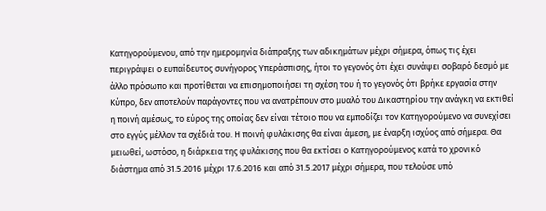Κατηγορούμενου, από την ημερομηνία διάπραξης των αδικημάτων μέχρι σήμερα, όπως τις έχει περιγράψει ο ευπαίδευτος συνήγορος Υπεράσπισης, ήτοι το γεγονός ότι έχει συνάψει σοβαρό δεσμό με άλλο πρόσωπο και προτίθεται να επισημοποιήσει τη σχέση του ή το γεγονός ότι βρήκε εργασία στην Κύπρο, δεν αποτελούν παράγοντες που να ανατρέπουν στο μυαλό του Δικαστηρίου την ανάγκη να εκτιθεί η ποινή αμέσως, το εύρος της οποίας δεν είναι τέτοιο που να εμποδίζει τον Κατηγορούμενο να συνεχίσει στο εγγύς μέλλον τα σχέδιά του. Η ποινή φυλάκισης θα είναι άμεση, με έναρξη ισχύος από σήμερα. Θα μειωθεί, ωστόσο, η διάρκεια της φυλάκισης που θα εκτίσει ο Κατηγορούμενος κατά το χρονικό διάστημα από 31.5.2016 μέχρι 17.6.2016 και από 31.5.2017 μέχρι σήμερα, που τελούσε υπό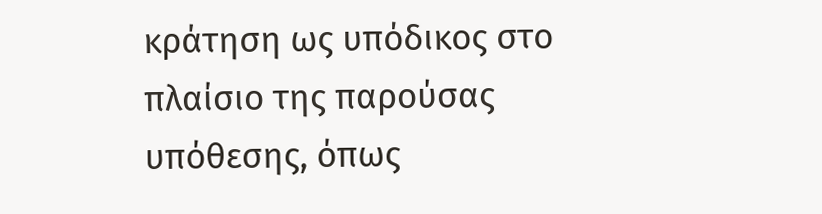κράτηση ως υπόδικος στο πλαίσιο της παρούσας υπόθεσης, όπως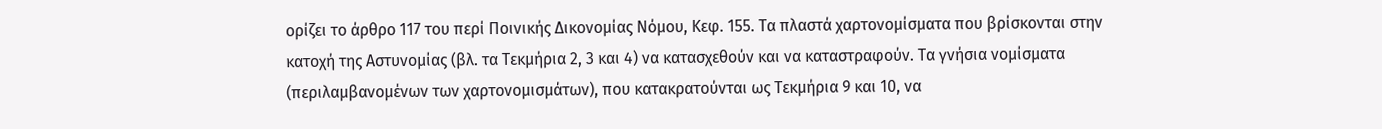ορίζει το άρθρο 117 του περί Ποινικής Δικονομίας Νόμου, Κεφ. 155. Τα πλαστά χαρτονομίσματα που βρίσκονται στην κατοχή της Αστυνομίας (βλ. τα Τεκμήρια 2, 3 και 4) να κατασχεθούν και να καταστραφούν. Τα γνήσια νομίσματα (περιλαμβανομένων των χαρτονομισμάτων), που κατακρατούνται ως Τεκμήρια 9 και 10, να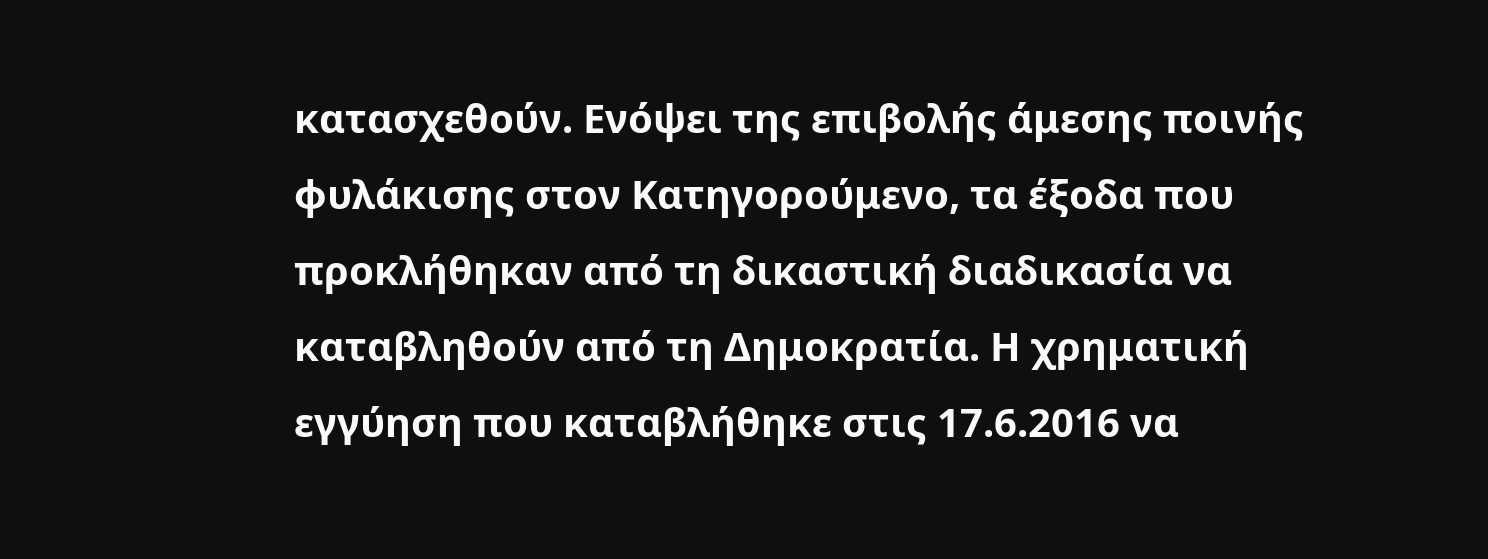κατασχεθούν. Ενόψει της επιβολής άμεσης ποινής φυλάκισης στον Κατηγορούμενο, τα έξοδα που προκλήθηκαν από τη δικαστική διαδικασία να καταβληθούν από τη Δημοκρατία. Η χρηματική εγγύηση που καταβλήθηκε στις 17.6.2016 να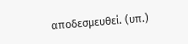αποδεσμευθεί. (υπ.)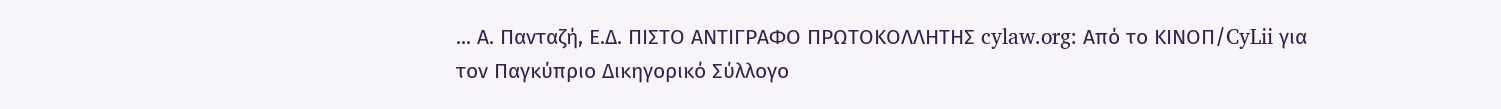... Α. Πανταζή, Ε.Δ. ΠΙΣΤΟ ΑΝΤΙΓΡΑΦΟ ΠΡΩΤΟΚΟΛΛΗΤΗΣ cylaw.org: Από το ΚΙΝOΠ/CyLii για τον Παγκύπριο Δικηγορικό Σύλλογο